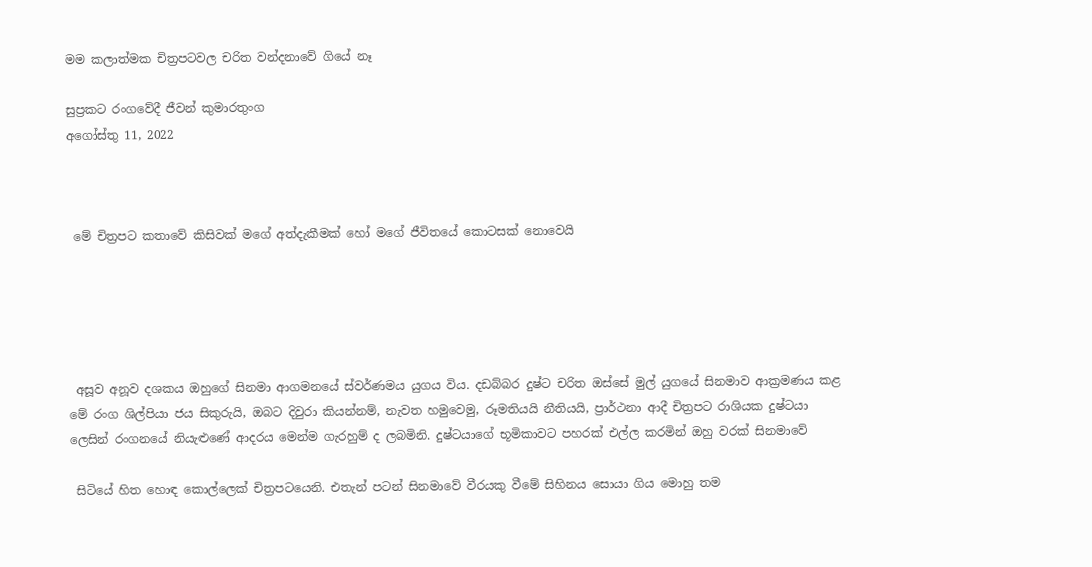මම කලාත්මක චිත්‍රපටවල චරිත වන්දනාවේ ගියේ නෑ

සුප්‍රකට රංගවේදී ජීවන් කුමාරතුංග
අගෝස්තු 11, 2022



 මේ චිත්‍රපට කතාවේ කිසිවක් මගේ අත්දැකීමක් හෝ මගේ ජීවිතයේ කොටසක් නොවෙයි





 අසූව අනූව දශකය ඔහුගේ සිනමා ආගමනයේ ස්වර්ණමය යුගය විය. දඩබ්බර දුෂ්ට චරිත ඔස්සේ මුල් යුගයේ සිනමාව ආක්‍රමණය කළ මේ රංග ශිල්පියා ජය සිකුරුයි, ඔබට දිවුරා කියන්නම්, නැවත හමුවෙමු, රූමතියයි නීතියයි, ප්‍රාර්ථනා ආදී චිත්‍රපට රාශියක දුෂ්ටයා ලෙසින් රංගනයේ නියැළු‍ණේ ආදරය මෙන්ම ගැරහුම් ද ලබමිනි. දුෂ්ටයාගේ භූමිකාවට පහරක් එල්ල කරමින් ඔහු වරක් සිනමාවේ

 සිටියේ හිත හොඳ කොල්ලෙක් චිත්‍රපටයෙනි. එතැන් පටන් සිනමාවේ වීරයකු වීමේ සිහිනය සොයා ගිය මොහු තම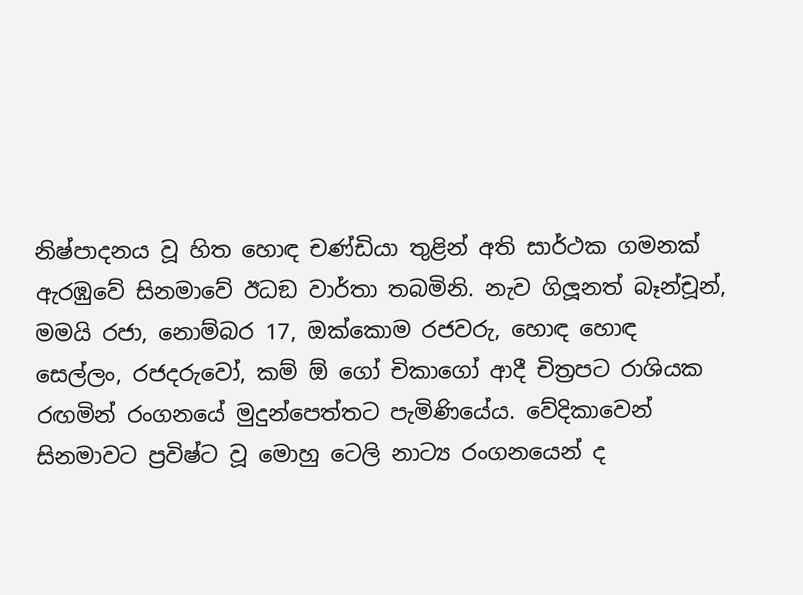නිෂ්පාදනය වූ හිත හොඳ චණ්ඩියා තුළින් අති සාර්ථක ගමනක් ඇරඹුවේ සිනමාවේ ඊධඞ වාර්තා තබමිනි. නැව ගිලූ‍නත් බෑන්චූන්, මමයි රජා, නොම්බර 17, ඔක්කොම රජවරු, හොඳ හොඳ සෙල්ලං, රජදරුවෝ, කම් ඕ ගෝ චිකාගෝ ආදී චිත්‍රපට රාශියක රඟමින් රංගනයේ මුදුන්පෙත්තට පැමිණියේය. වේදිකාවෙන් සිනමාවට ප්‍රවිෂ්ට වූ මොහු ටෙලි නාට්‍ය රංගනයෙන් ද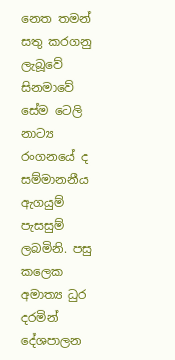නෙත තමන් සතු කරගනු ලැබූවේ සිනමාවේ සේම ටෙලි නාට්‍ය රංගනයේ ද සම්මානනීය ඇගයුම් පැසසුම් ලබමිනි. පසු කලෙක අමාත්‍ය ධුර දරමින් දේශපාලන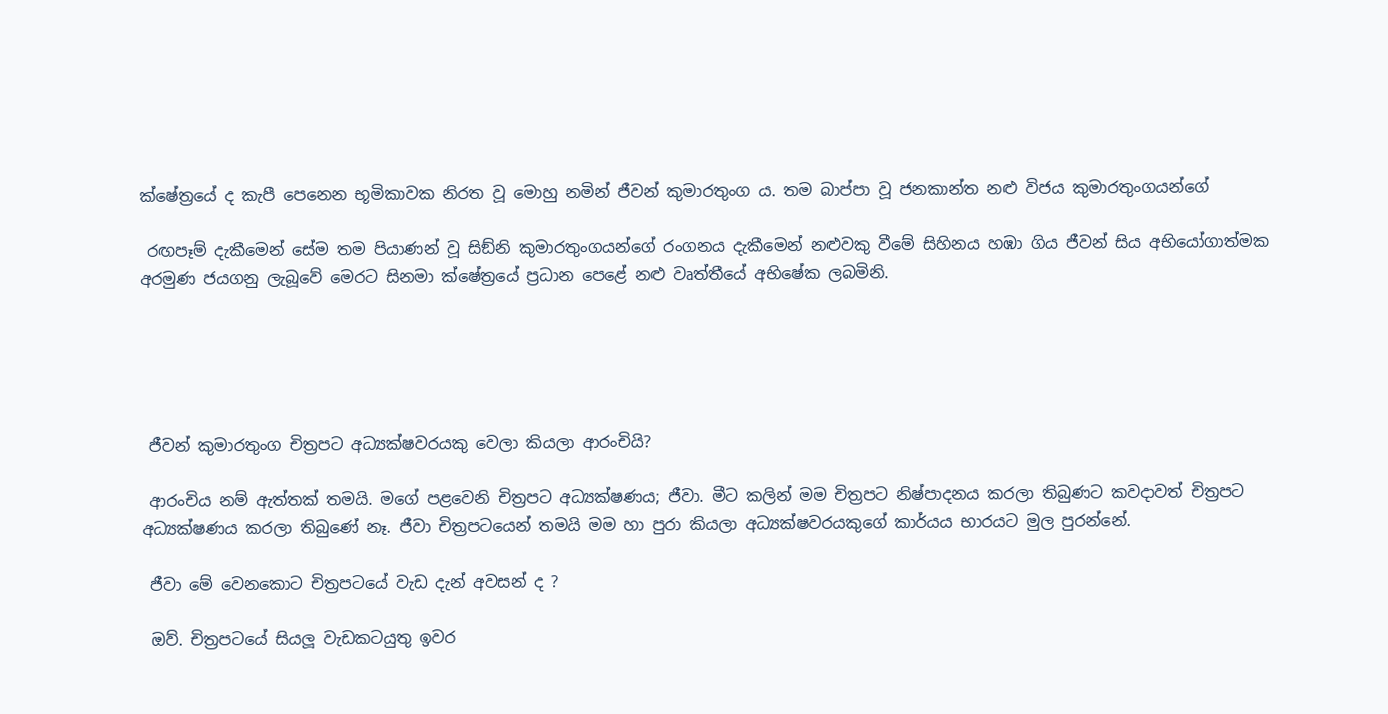ක්ෂේත්‍රයේ ද කැපී පෙනෙන භූමිකාවක නිරත වූ මොහු නමින් ජීවන් කුමාරතුංග ය. තම බාප්පා වූ ජනකාන්ත නළු විජය කුමාරතුංගයන්ගේ

 රඟපෑම් දැකීමෙන් සේම තම පියාණන් වූ සිඞ්නි කුමාරතුංගයන්ගේ රංගනය දැකීමෙන් නළුවකු වීමේ සිහිනය හඹා ගිය ජීවන් සිය අභියෝගාත්මක අරමුණ ජයගනු ලැබූවේ මෙරට සිනමා ක්ෂේත්‍රයේ ප්‍රධාන පෙළේ නළු වෘත්තීයේ අභිෂේක ලබමිනි.





 ජීවන් කුමාරතුංග චිත්‍රපට අධ්‍යක්ෂවරයකු වෙලා කියලා ආරංචියි?

 ආරංචිය නම් ඇත්තක් තමයි. මගේ පළවෙනි චිත්‍රපට අධ්‍යක්ෂණය; ජීවා. මීට කලින් මම චිත්‍රපට නිෂ්පාදනය කරලා තිබුණට කවදාවත් චිත්‍රපට අධ්‍යක්ෂණය කරලා තිබුණේ නෑ. ජීවා චිත්‍රපටයෙන් තමයි මම හා පුරා කියලා අධ්‍යක්ෂවරයකුගේ කාර්යය භාරයට මුල පුරන්නේ.

 ජීවා මේ වෙනකොට චිත්‍රපටයේ වැඩ දැන් අවසන් ද ?

 ඔව්. චිත්‍රපටයේ සියලූ වැඩකටයුතු ඉවර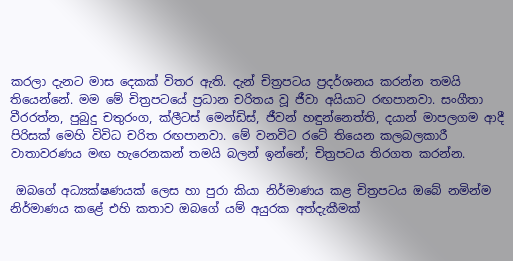කරලා දැනට මාස දෙකක් විතර ඇති. දැන් චිත්‍රපටය ප්‍රදර්ශනය කරන්න තමයි තියෙන්නේ. මම මේ චිත්‍රපටයේ ප්‍රධාන චරිතය වූ ජීවා අයියාට රඟපානවා. සංගීතා වීරරත්න, පුබුදු චතුරංග, ක්ලීටස් මෙන්ඩිස්, ජීවන් හඳුන්නෙත්ති, දයාන් මාපලගම ආදී පිරිසක් මෙහි විවිධ චරිත රඟපානවා. මේ වනවිට රටේ තියෙන කලබලකාරී වාතාවරණය මඟ හැරෙනකන් තමයි බලන් ඉන්නේ; චිත්‍රපටය තිරගත කරන්න.

 ඔබගේ අධ්‍යක්ෂණයක් ලෙස හා පුරා කියා නිර්මාණය කළ චිත්‍රපටය ඔබේ නමින්ම නිර්මාණය කළේ එහි කතාව ඔබගේ යම් අයුරක අත්දැකීමක්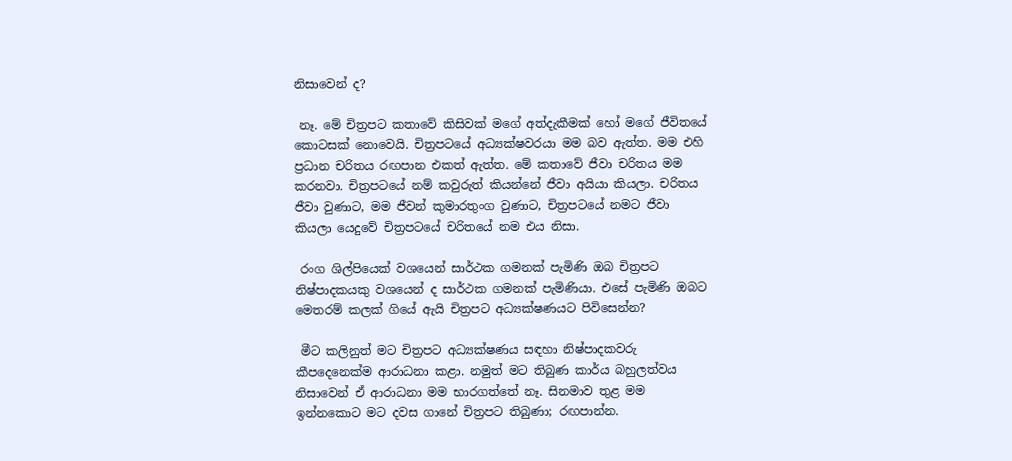නිසාවෙන් ද?

 නෑ. මේ චිත්‍රපට කතාවේ කිසිවක් මගේ අත්දැකීමක් හෝ මගේ ජීවිතයේ කොටසක් නොවෙයි. චිත්‍රපටයේ අධ්‍යක්ෂවරයා මම බව ඇත්ත. මම එහි ප්‍රධාන චරිතය රඟපාන එකත් ඇත්ත. මේ කතාවේ ජීවා චරිතය මම කරනවා. චිත්‍රපටයේ නම් කවුරුත් කියන්නේ ජීවා අයියා කියලා. චරිතය ජීවා වුණාට, මම ජීවන් කුමාරතුංග වුණාට, චිත්‍රපටයේ නමට ජීවා කියලා යෙදුවේ චිත්‍රපටයේ චරිතයේ නම එය නිසා.

 රංග ශිල්පියෙක් වශයෙන් සාර්ථක ගමනක් පැමිණි ඔබ චිත්‍රපට නිෂ්පාදකයකු වශයෙන් ද සාර්ථක ගමනක් පැමිණියා. එසේ පැමිණි ඔබට මෙතරම් කලක් ගියේ ඇයි චිත්‍රපට අධ්‍යක්ෂණයට පිවිසෙන්න?

 මීට කලිනුත් මට චිත්‍රපට අධ්‍යක්ෂණය සඳහා නිෂ්පාදකවරු කීපදෙනෙක්ම ආරාධනා කළා. නමුත් මට තිබුණ කාර්ය බහුලත්වය නිසාවෙන් ඒ ආරාධනා මම භාරගත්තේ නෑ. සිනමාව තුළ මම ඉන්නකොට මට දවස ගානේ චිත්‍රපට තිබුණා; රඟපාන්න.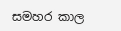සමහර කාල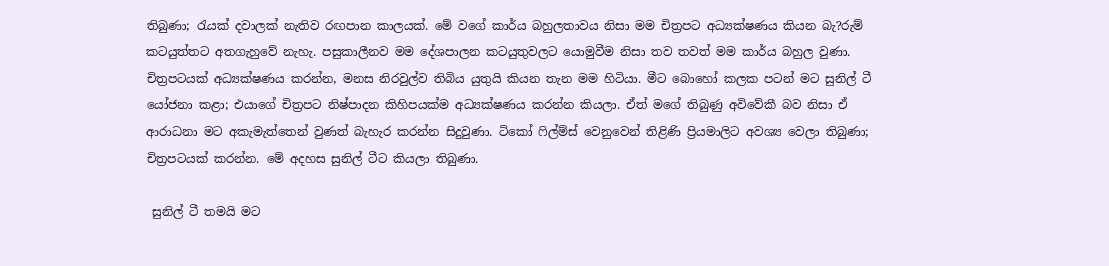තිබුණා; රැයක් දවාලක් නැතිව රඟපාන කාලයක්. මේ වගේ කාර්ය බහුලතාවය නිසා මම චිත්‍රපට අධ්‍යක්ෂණය කියන බැ?රුම් කටයුත්තට අතගැහුවේ නැහැ. පසුකාලීනව මම දේශපාලන කටයුතුවලට යොමුවීම නිසා තව තවත් මම කාර්ය බහුල වුණා. චිත්‍රපටයක් අධ්‍යක්ෂණය කරන්න, මනස නිරවුල්ව තිබිය යුතුයි කියන තැන මම හිටියා. මීට බොහෝ කලක පටන් මට සුනිල් ටී යෝජනා කළා; එයාගේ චිත්‍රපට නිෂ්පාදන කිහිපයක්ම අධ්‍යක්ෂණය කරන්න කියලා. ඒත් මගේ තිබුණු අවිවේකී බව නිසා ඒ ආරාධනා මට අකැමැත්තෙන් වුණත් බැහැර කරන්න සිදුවුණා. ටිකෝ ෆිල්ම්ස් වෙනුවෙන් තිළිණි ප්‍රියමාලිට අවශ්‍ය වෙලා තිබුණා; චිත්‍රපටයක් කරන්න. මේ අදහස සුනිල් ටීට කියලා තිබුණා.

 සුනිල් ටී තමයි මට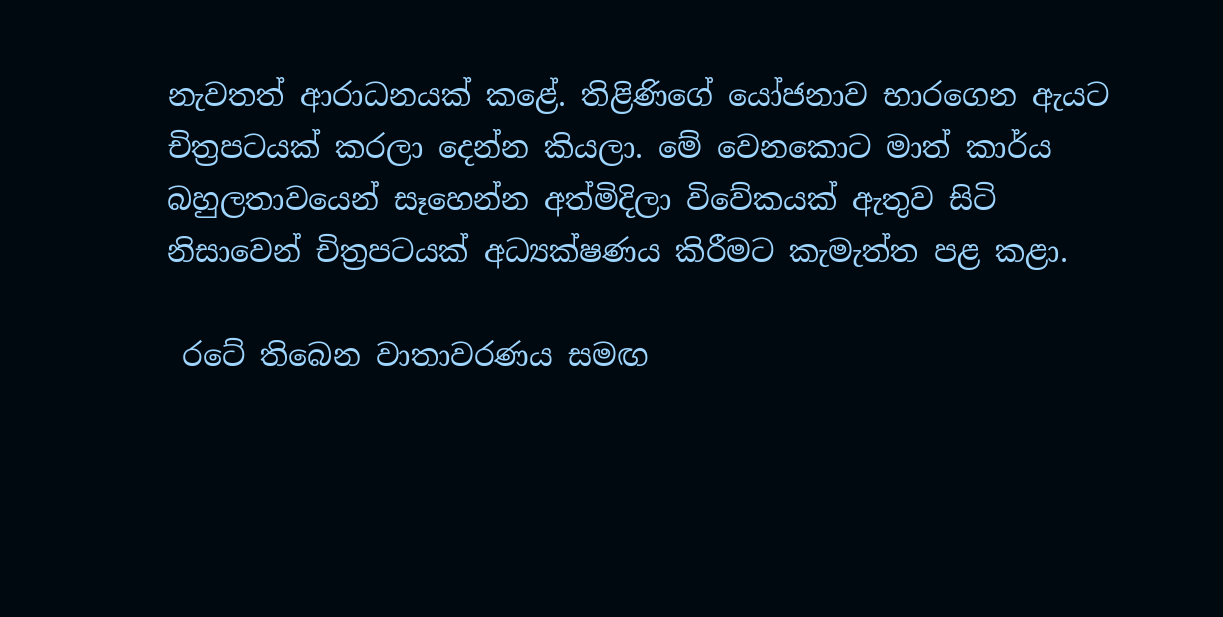නැවතත් ආරාධනයක් කළේ. තිළිණිගේ යෝජනාව භාරගෙන ඇයට චිත්‍රපටයක් කරලා දෙන්න කියලා. මේ වෙනකොට මාත් කාර්ය බහුලතාවයෙන් සෑහෙන්න අත්මිදිලා විවේකයක් ඇතුව සිටි නිසාවෙන් චිත්‍රපටයක් අධ්‍යක්ෂණය කිරීමට කැමැත්ත පළ කළා.

 රටේ තිබෙන වාතාවරණය සමඟ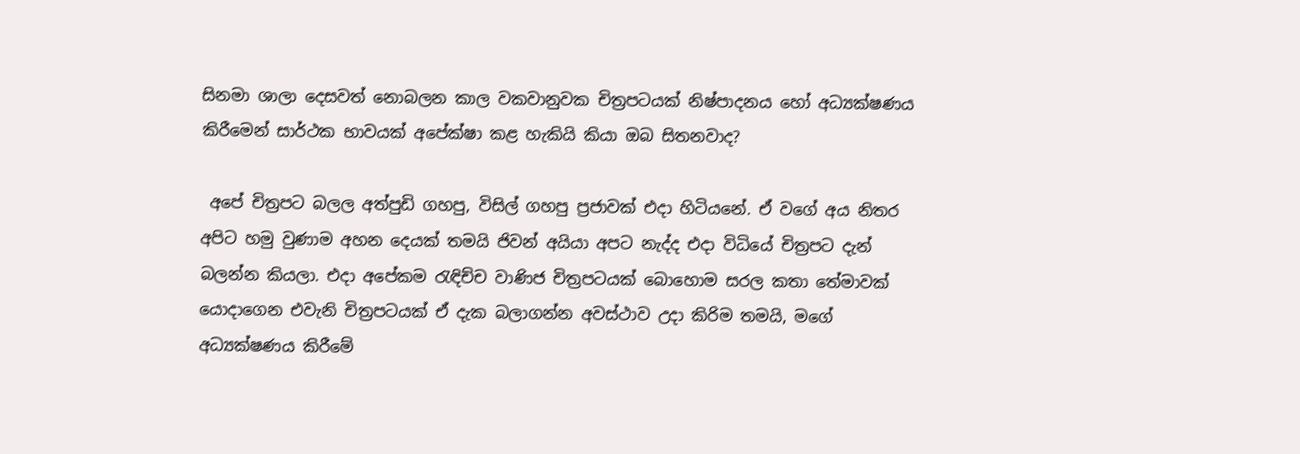සිනමා ශාලා දෙසවත් නොබලන කාල වකවානුවක චිත්‍රපටයක් නිෂ්පාදනය හෝ අධ්‍යක්ෂණය කිරීමෙන් සාර්ථක භාවයක් අපේක්ෂා කළ හැකියි කියා ඔබ සිතනවාද?

 අපේ චිත්‍රපට බලල අත්පුඩි ගහපු, විසිල් ගහපු ප්‍රජාවක් එදා හිටියනේ. ඒ වගේ අය නිතර අපිට හමු වුණාම අහන දෙයක් තමයි ජිවන් අයියා අපට නැද්ද එදා විධියේ චිත්‍රපට දැන් බලන්න කියලා. එදා අපේකම රැඳිච්ච වාණිජ චිත්‍රපටයක් බොහොම සරල කතා තේමාවක් යොදාගෙන එවැනි චිත්‍රපටයක් ඒ දැක බලාගන්න අවස්ථාව උදා කිරිම තමයි, මගේ අධ්‍යක්ෂණය කිරීමේ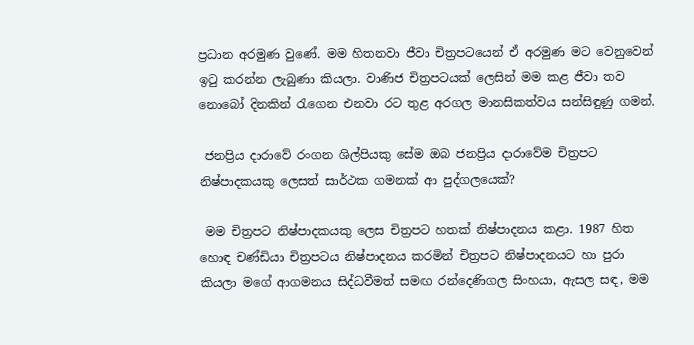ප්‍රධාන අරමුණ වුණේ. මම හිතනවා ජීවා චිත්‍රපටයෙන් ඒ අරමුණ මට වෙනුවෙන් ඉටු කරන්න ලැබුණා කියලා. වාණිජ චිත්‍රපටයක් ලෙසින් මම කළ ජීවා තව නොබෝ දිනකින් රැගෙන එනවා රට තුළ අරගල මානසිකත්වය සන්සිඳුණු ගමන්.

 ජනප්‍රිය දාරාවේ රංගන ශිල්පියකු සේම ඔබ ජනප්‍රිය දාරාවේම චිත්‍රපට නිෂ්පාදකයකු ලෙසත් සාර්ථක ගමනක් ආ පුද්ගලයෙක්?

 මම චිත්‍රපට නිෂ්පාදකයකු ලෙස චිත්‍රපට හතක් නිෂ්පාදනය කළා. 1987 හිත හොඳ චණ්ඩියා චිත්‍රපටය නිෂ්පාදනය කරමින් චිත්‍රපට නිෂ්පාදනයට හා පුරා කියලා මගේ ආගමනය සිද්ධවීමත් සමඟ රන්දෙණිගල සිංහයා, ඇසල සඳ, මම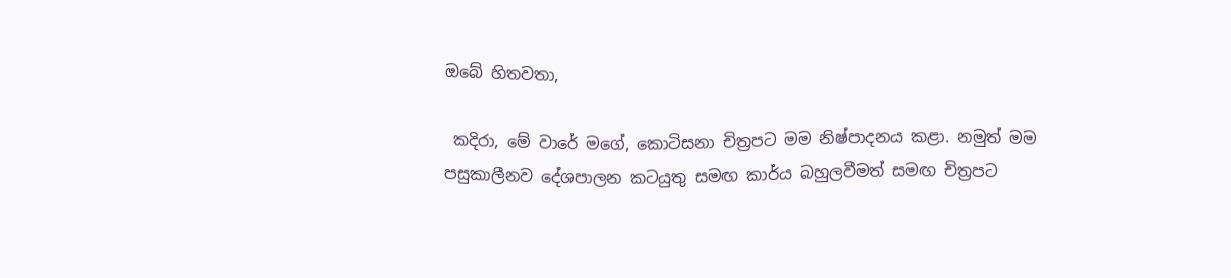ඔබේ හිතවතා,

 කදිරා, මේ වාරේ මගේ, කොටිසනා චිත්‍රපට මම නිෂ්පාදනය කළා. නමුත් මම පසුකාලීනව දේශපාලන කටයුතු සමඟ කාර්ය බහුලවීමත් සමඟ චිත්‍රපට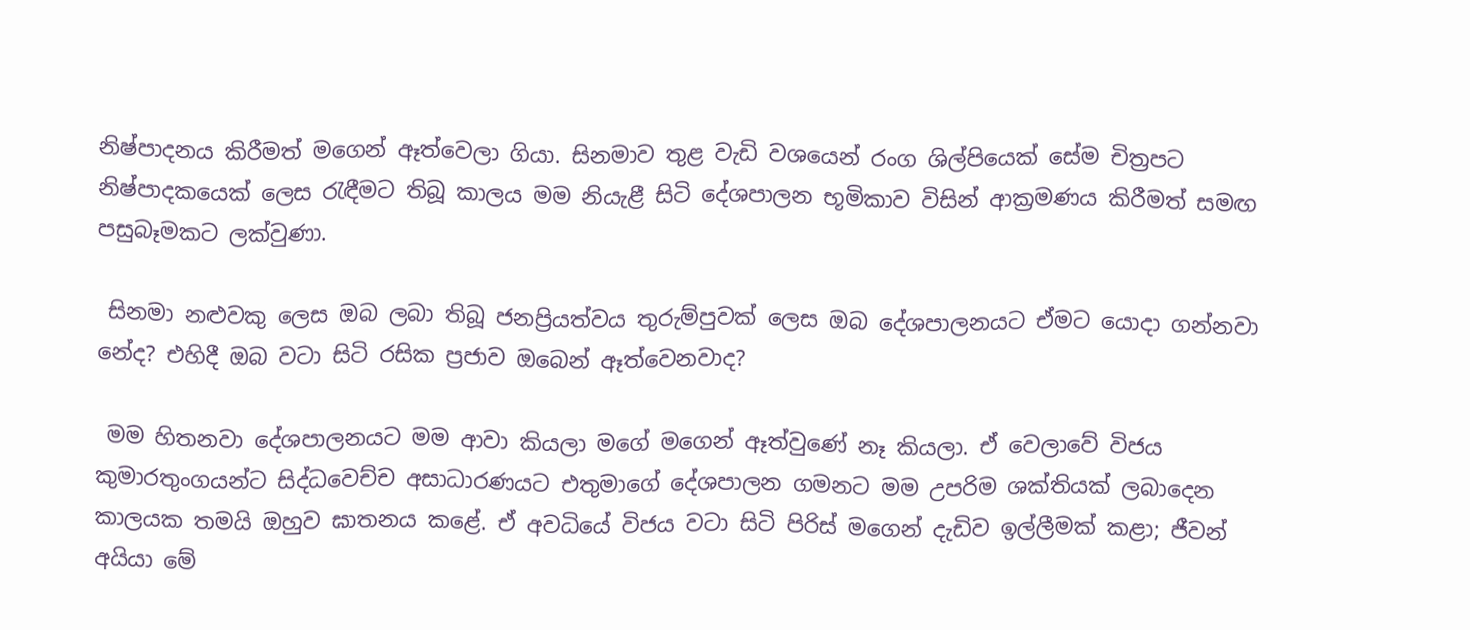නිෂ්පාදනය කිරීමත් මගෙන් ඈත්වෙලා ගියා. සිනමාව තුළ වැඩි වශයෙන් රංග ශිල්පියෙක් සේම චිත්‍රපට නිෂ්පාදකයෙක් ලෙස රැඳීමට තිබූ කාලය මම නියැළී සිටි දේශපාලන භූමිකාව විසින් ආක්‍රමණය කිරීමත් සමඟ පසුබෑමකට ලක්වුණා.

 සිනමා නළුවකු ලෙස ඔබ ලබා තිබූ ජනප්‍රියත්වය තුරුම්පුවක් ලෙස ඔබ දේශපාලනයට ඒමට යොදා ගන්නවා නේද? එහිදී ඔබ වටා සිටි රසික ප්‍රජාව ඔබෙන් ඈත්වෙනවාද?

 මම හිතනවා දේශපාලනයට මම ආවා කියලා මගේ මගෙන් ඈත්වුණේ නෑ කියලා. ඒ වෙලාවේ විජය කුමාරතුංගයන්ට සිද්ධවෙච්ච අසාධාරණයට එතුමාගේ දේශපාලන ගමනට මම උපරිම ශක්තියක් ලබාදෙන කාලයක තමයි ඔහුව ඝාතනය කළේ. ඒ අවධියේ විජය වටා සිටි පිරිස් මගෙන් දැඩිව ඉල්ලීමක් කළා; ජීවන් අයියා මේ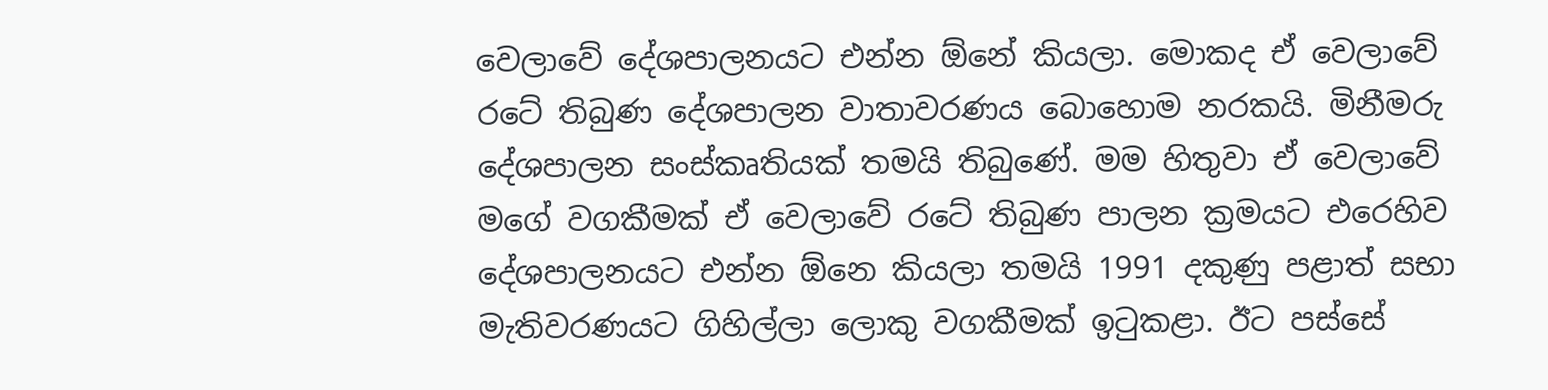වෙලාවේ දේශපාලනයට එන්න ඕනේ කියලා. මොකද ඒ වෙලාවේ රටේ තිබුණ දේශපාලන වාතාවරණය බොහොම නරකයි. මිනීමරු දේශපාලන සංස්කෘතියක් තමයි තිබුණේ. මම හිතුවා ඒ වෙලාවේ මගේ වගකීමක් ඒ වෙලාවේ රටේ තිබුණ පාලන ක්‍රමයට එරෙහිව දේශපාලනයට එන්න ඕනෙ කියලා තමයි 1991 දකුණු පළාත් සභා මැතිවරණයට ගිහිල්ලා ලොකු වගකීමක් ඉටුකළා. ඊට පස්සේ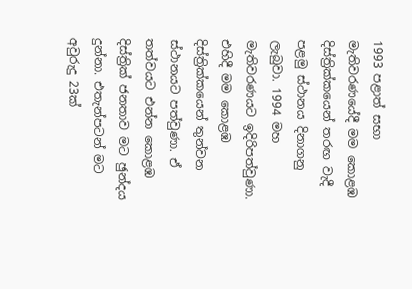1993 පළාත් සභා මැතිවරණයේදී මම කොළඹ දිස්ත්‍රික්කයෙන් තරඟ වැදී පළමු ස්ථානය දිනාගනු ලැබුවා. 1994 මහ මැතිවරණයට ඉදිරිපත්වුණා. එහිදී මම කොළඹ දිස්ත්‍රික්කයෙන් තුන්වන ස්ථානයට පත්වුණා. ඒ තත්වයට එන්න කොළඹ දිස්ත්‍රික් ජනතාව මට ඡුන්දය දුන්නා. එතැන්පටන් මට අවුරුදු 23ක්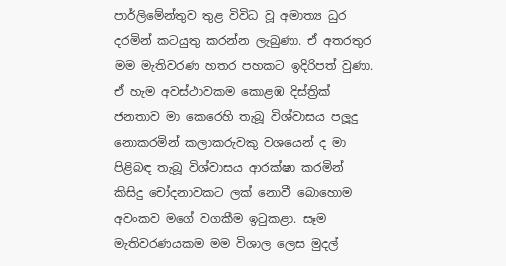පාර්ලිමේන්තුව තුළ විවිධ වූ අමාත්‍ය ධුර දරමින් කටයුතු කරන්න ලැබුණා. ඒ අතරතුර මම මැතිවරණ හතර පහකට ඉදිරිපත් වුණා. ඒ හැම අවස්ථාවකම කොළඹ දිස්ත්‍රික් ජනතාව මා කෙරෙහි තැබූ විශ්වාසය පලූදු නොකරමින් කලාකරුවකු වශයෙන් ද මා පිළිබඳ තැබූ විශ්වාසය ආරක්ෂා කරමින් කිසිදු චෝදනාවකට ලක් නොවී බොහොම අවංකව මගේ වගකීම ඉටුකළා. සෑම මැතිවරණයකම මම විශාල ලෙස මුදල්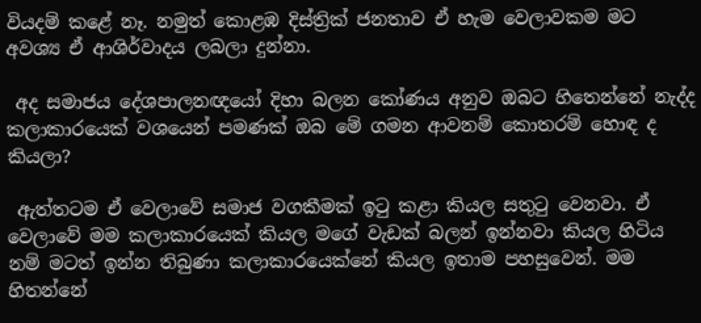වියදම් කළේ නෑ. නමුත් කොළඹ දිස්ත්‍රික් ජනතාව ඒ හැම වෙලාවකම මට අවශ්‍ය ඒ ආශිර්වාදය ලබලා දුන්නා.

 අද සමාජය දේශපාලනඥයෝ දිහා බලන කෝණය අනුව ඔබට හිතෙන්නේ නැද්ද කලාකාරයෙක් වශයෙන් පමණක් ඔබ මේ ගමන ආවනම් කොතරම් හොඳ ද කියලා?

 ඇත්තටම ඒ වෙලාවේ සමාජ වගකීමක් ඉටු කළා කියල සතුටු වෙනවා. ඒ වෙලාවේ මම කලාකාරයෙක් කියල මගේ වැඩක් බලන් ඉන්නවා කියල හිටිය නම් මටත් ඉන්න තිබුණා කලාකාරයෙක්නේ කියල ඉතාම පහසුවෙන්. මම හිතන්නේ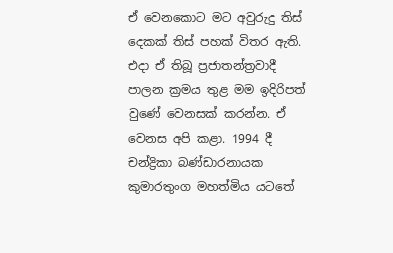ඒ වෙනකොට මට අවුරුදු තිස් දෙකක් තිස් පහක් විතර ඇති. එදා ඒ තිබූ ප්‍රජාතන්ත්‍රවාදී පාලන ක්‍රමය තුළ මම ඉදිරිපත් වුණේ වෙනසක් කරන්න. ඒ වෙනස අපි කළා. 1994 දී චන්ද්‍රිකා බණ්ඩාරනායක කුමාරතුංග මහත්මිය යටතේ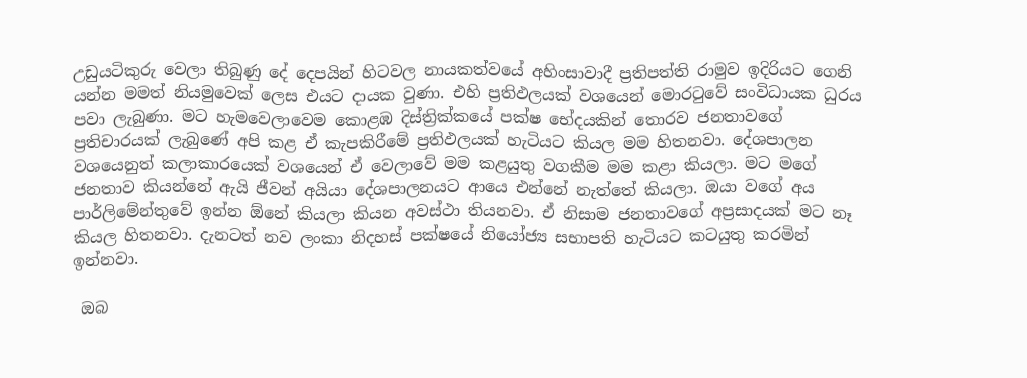උඩුයටිකුරු වෙලා තිබුණු දේ දෙපයින් හිටවල නායකත්වයේ අහිංසාවාදී ප්‍රතිපත්ති රාමුව ඉදිරියට ගෙනි යන්න මමත් නියමුවෙක් ලෙස එයට දායක වුණා. එහි ප්‍රතිඵලයක් වශයෙන් මොරටුවේ සංවිධායක ධුරය පවා ලැබුණා. මට හැමවෙලාවෙම කොළඹ දිස්ත්‍රික්කයේ පක්ෂ භේදයකින් තොරව ජනතාවගේ ප්‍රතිචාරයක් ලැබුණේ අපි කළ ඒ කැපකිරීමේ ප්‍රතිඵලයක් හැටියට කියල මම හිතනවා. දේශපාලන වශයෙනුත් කලාකාරයෙක් වශයෙන් ඒ වෙලාවේ මම කළයුතු වගකීම මම කළා කියලා. මට මගේ ජනතාව කියන්නේ ඇයි ජීවන් අයියා දේශපාලනයට ආයෙ එන්නේ නැත්තේ කියලා. ඔයා වගේ අය පාර්ලිමේන්තුවේ ඉන්න ඕනේ කියලා කියන අවස්ථා තියනවා. ඒ නිසාම ජනතාවගේ අප්‍රසාදයක් මට නෑ කියල හිතනවා. දැනටත් නව ලංකා නිදහස් පක්ෂයේ නියෝජ්‍ය සභාපති හැටියට කටයුතු කරමින් ඉන්නවා.

 ඔබ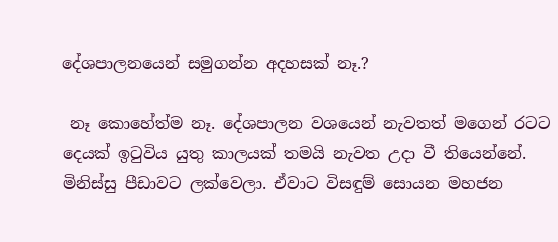දේශපාලනයෙන් සමුගන්න අදහසක් නෑ.?

 නෑ කොහේත්ම නෑ. දේශපාලන වශයෙන් නැවතත් මගෙන් රටට දෙයක් ඉටුවිය යුතු කාලයක් තමයි නැවත උදා වී තියෙන්නේ. මිනිස්සු පීඩාවට ලක්වෙලා. ඒවාට විසඳුම් සොයන මහජන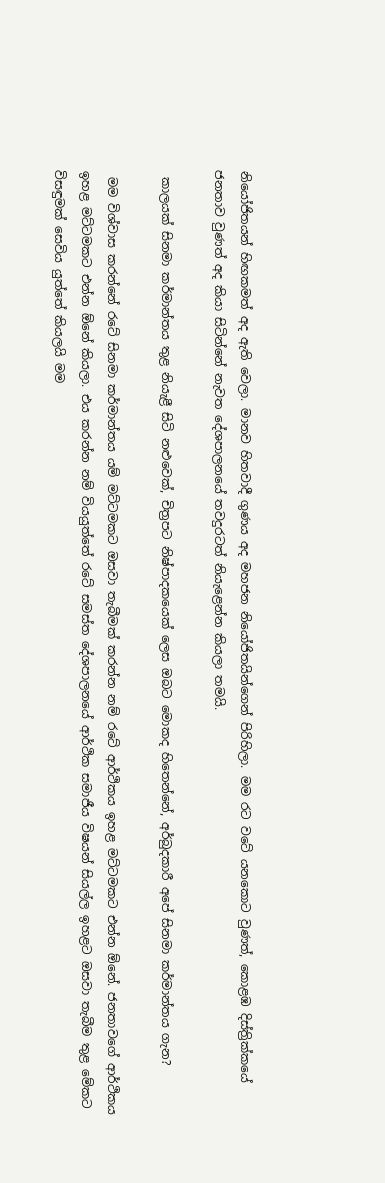නියෝජිතයන් හිඟකමත් අද ඇති වෙලා. මානව හිතවාදී ගුණය අද මහජන නියෝජිතයින්ගෙන් පිරිහිලා. මම රට වටේ යනකොට වුණත්, කොළඹ දිස්ත්‍රික්කයේ ජනතාව වුණත් අද කියා සිටින්නේ නැවත දේශපාලනයේ තවදුරටත් නියැළෙන්න කියලා තමයි.

 කාලයක් සිනමා කර්මාන්තය තුළ නියැළී සිටි නළුවෙක්, චිත්‍රපට නිෂ්පාදකයෙක් ලෙස ඔබට මොකද හිතෙන්නේ, අර්බුදකාරී අපේ සිනමා කර්මාන්තය ගැන?

 මම විශ්වාස කරන්නේ රටේ සිනමා කර්මාන්තය යම් මට්ටමකට ඔසවා තැබීමක් කරන්න නම් රටේ ආර්ථිකය ඉහළ මට්ටමකට එන්න ඕනේ. ජනතාවගේ ආර්ථිකය ඉහළ මට්ටමකට එන්න ඕනේ කියලා. එය කරන්න නම් වියයුත්තේ රටේ සමස්ත දේශපාලනයේ ආර්ථික සමාජීය විෂයන් සියල්ල ඉහළට ඔසවා තැබීම තුළ මේකට විසඳුමක් සෙවිය යුත්තේ කියලයි මම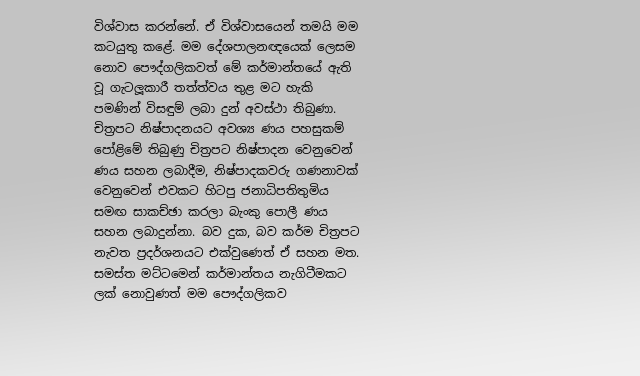විශ්වාස කරන්නේ. ඒ විශ්වාසයෙන් තමයි මම කටයුතු කළේ. මම දේශපාලනඥයෙක් ලෙසම නොව පෞද්ගලිකවත් මේ කර්මාන්තයේ ඇති වූ ගැටලූකාරී තත්ත්වය තුළ මට හැකි පමණින් විසඳුම් ලබා දුන් අවස්ථා තිබුණා. චිත්‍රපට නිෂ්පාදනයට අවශ්‍ය ණය පහසුකම් පෝළිමේ තිබුණු චිත්‍රපට නිෂ්පාදන වෙනුවෙන් ණය සහන ලබාදීම, නිෂ්පාදකවරු ගණනාවක් වෙනුවෙන් එවකට හිටපු ජනාධිපතිතුමිය සමඟ සාකච්ඡා කරලා බැංකු පොලී ණය සහන ලබාදුන්නා. බව දුක, බව කර්ම චිත්‍රපට නැවත ප්‍රදර්ශනයට එක්වුණෙත් ඒ සහන මත. සමස්ත මට්ටමෙන් කර්මාන්තය නැගිටීමකට ලක් නොවුණත් මම පෞද්ගලිකව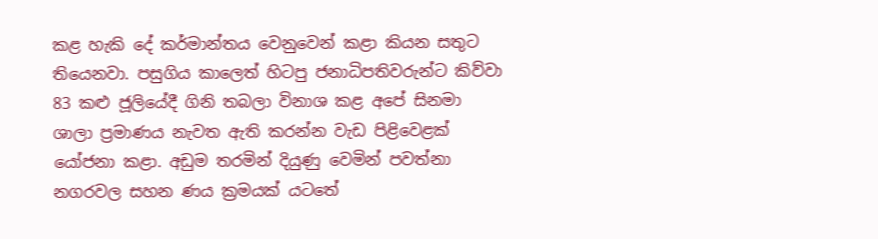කළ හැකි දේ කර්මාන්තය වෙනුවෙන් කළා කියන සතුට තියෙනවා. පසුගිය කාලෙත් හිටපු ජනාධිපතිවරුන්ට කිව්වා 83 කළු ජූලියේදී ගිනි තබලා විනාශ කළ අපේ සිනමා ශාලා ප්‍රමාණය නැවත ඇති කරන්න වැඩ පිළිවෙළක් යෝජනා කළා. අඩුම තරමින් දියුණු වෙමින් පවත්නා නගරවල සහන ණය ක්‍රමයක් යටතේ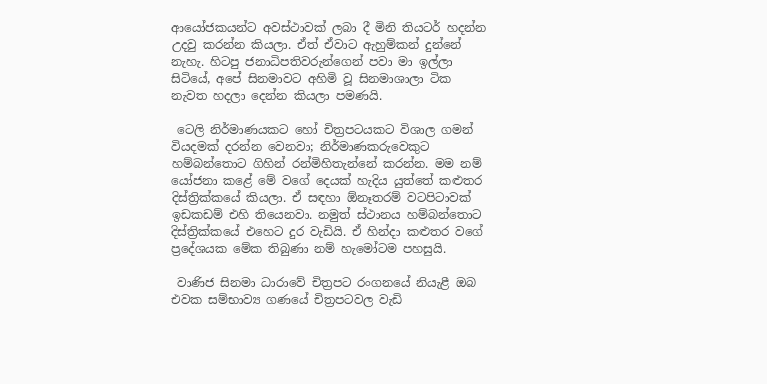ආයෝජකයන්ට අවස්ථාවක් ලබා දී මිනි තියටර් හදන්න උදවු කරන්න කියලා. ඒත් ඒවාට ඇහුම්කන් දුන්නේ නැහැ. හිටපු ජනාධිපතිවරුන්ගෙන් පවා මා ඉල්ලා සිටියේ, අපේ සිනමාවට අහිමි වූ සිනමාශාලා ටික නැවත හදලා දෙන්න කියලා පමණයි.

 ටෙලි නිර්මාණයකට හෝ චිත්‍රපටයකට විශාල ගමන් වියදමක් දරන්න වෙනවා; නිර්මාණකරුවෙකුට හම්බන්තොට ගිහින් රන්මිහිතැන්නේ කරන්න. මම නම් යෝජනා කළේ මේ වගේ දෙයක් හැදිය යුත්තේ කළුතර දිස්ත්‍රික්කයේ කියලා. ඒ සඳහා ඕනෑතරම් වටපිටාවක් ඉඩකඩම් එහි තියෙනවා. නමුත් ස්ථානය හම්බන්තොට දිස්ත්‍රික්කයේ එහෙට දුර වැඩියි. ඒ හින්දා කළුතර වගේ ප්‍රදේශයක මේක තිබුණා නම් හැමෝටම පහසුයි.

 වාණිජ සිනමා ධාරාවේ චිත්‍රපට රංගනයේ නියැළී ඔබ එවක සම්භාව්‍ය ගණයේ චිත්‍රපටවල වැඩි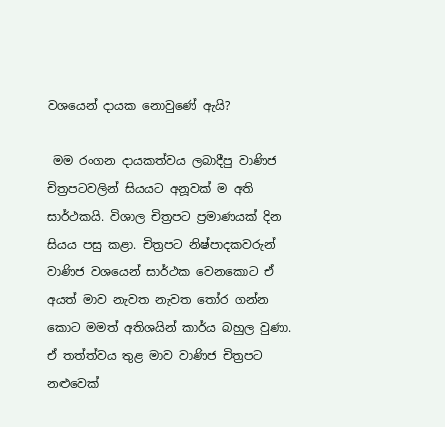වශයෙන් දායක නොවුණේ ඇයි?

 මම රංගන දායකත්වය ලබාදීපු වාණිජ චිත්‍රපටවලින් සියයට අනූවක් ම අති සාර්ථකයි. විශාල චිත්‍රපට ප්‍රමාණයක් දින සියය පසු කළා. චිත්‍රපට නිෂ්පාදකවරුන් වාණිජ වශයෙන් සාර්ථක වෙනකොට ඒ අයත් මාව නැවත නැවත තෝර ගන්න කොට මමත් අතිශයින් කාර්ය බහුල වුණා. ඒ තත්ත්වය තුළ මාව වාණිජ චිත්‍රපට නළුවෙක්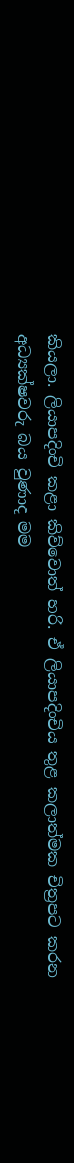කියලා. ලියාපදිංචි කළා කිව්වොත් හරි. ඒ ලියාපදිංචිය තුළ කලාත්මක චිත්‍රපට කරන අධ්‍යක්ෂවරු බය වුණාද මම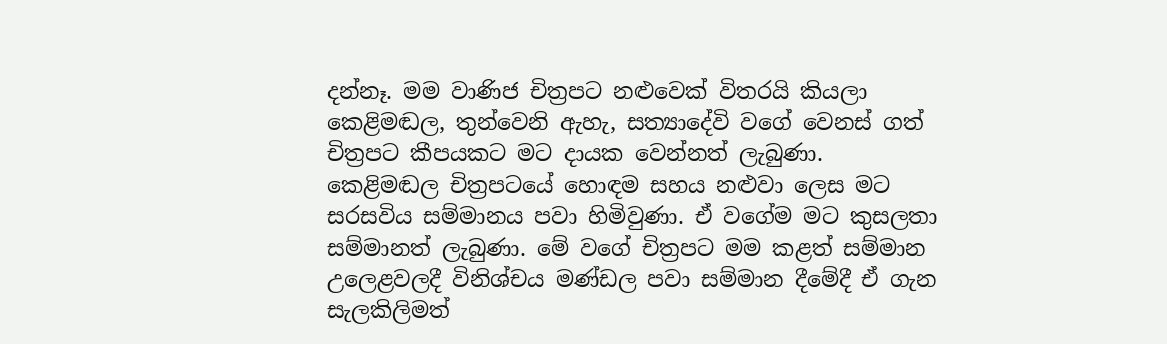දන්නෑ. මම වාණිජ චිත්‍රපට නළුවෙක් විතරයි කියලා කෙළිමඬල, තුන්වෙනි ඇහැ, සත්‍යාදේවි වගේ වෙනස් ගත් චිත්‍රපට කීපයකට මට දායක වෙන්නත් ලැබුණා. කෙළිමඬල චිත්‍රපටයේ හොඳම සහය නළුවා ලෙස මට සරසවිය සම්මානය පවා හිමිවුණා. ඒ වගේම මට කුසලතා සම්මානත් ලැබුණා. මේ වගේ චිත්‍රපට මම කළත් සම්මාන උලෙළවලදී විනිශ්චය මණ්ඩල පවා සම්මාන දීමේදී ඒ ගැන සැලකිලිමත්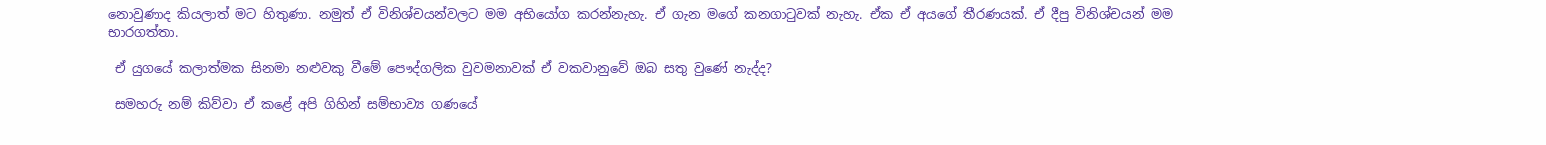නොවුණාද කියලාත් මට හිතුණා. නමුත් ඒ විනිශ්චයන්වලට මම අභියෝග කරන්නැහැ. ඒ ගැන මගේ කනගාටුවක් නැහැ. ඒක ඒ අයගේ තීරණයක්. ඒ දීපු විනිශ්චයන් මම භාරගත්තා.

 ඒ යුගයේ කලාත්මක සිනමා නළුවකු වීමේ පෞද්ගලික වුවමනාවක් ඒ වකවානුවේ ඔබ සතු වුණේ නැද්ද?

 සමහරු නම් කිව්වා ඒ කළේ අපි ගිහින් සම්භාව්‍ය ගණයේ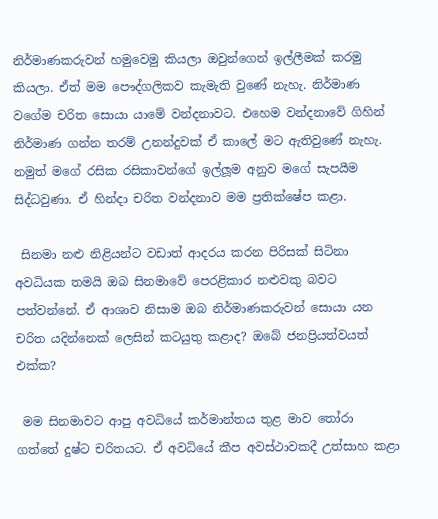නිර්මාණකරුවන් හමුවෙමු කියලා ඔවුන්ගෙන් ඉල්ලීමක් කරමු කියලා. ඒත් මම පෞද්ගලිකව කැමැති වුණේ නැහැ. නිර්මාණ වගේම චරිත සොයා යාමේ වන්දනාවට. එහෙම වන්දනාවේ ගිහින් නිර්මාණ ගන්න තරම් උනන්දුවක් ඒ කාලේ මට ඇතිවුණේ නැහැ. නමුත් මගේ රසික රසිකාවන්ගේ ඉල්ලූ‍ම අනුව මගේ සැපයීම සිද්ධවුණා. ඒ හින්දා චරිත වන්දනාව මම ප්‍රතික්ෂේප කළා.

 සිනමා නළු නිළියන්ට වඩාත් ආදරය කරන පිරිසක් සිටිනා අවධියක තමයි ඔබ සිනමාවේ පෙරළිකාර නළුවකු බවට පත්වන්නේ. ඒ ආශාව නිසාම ඔබ නිර්මාණකරුවන් සොයා යන චරිත යදින්නෙක් ලෙසින් කටයුතු කළාද? ඔබේ ජනප්‍රියත්වයත් එක්ක?

 මම සිනමාවට ආපු අවධියේ කර්මාන්තය තුළ මාව තෝරා ගත්තේ දුෂ්ට චරිතයට. ඒ අවධියේ කීප අවස්ථාවකදී උත්සාහ කළා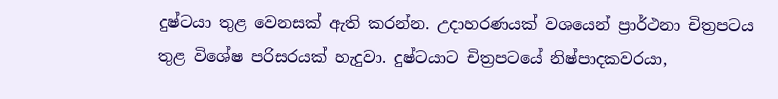දුෂ්ටයා තුළ වෙනසක් ඇති කරන්න. උදාහරණයක් වශයෙන් ප්‍රාර්ථනා චිත්‍රපටය තුළ විශේෂ පරිසරයක් හැදුවා. දුෂ්ටයාට චිත්‍රපටයේ නිෂ්පාදකවරයා,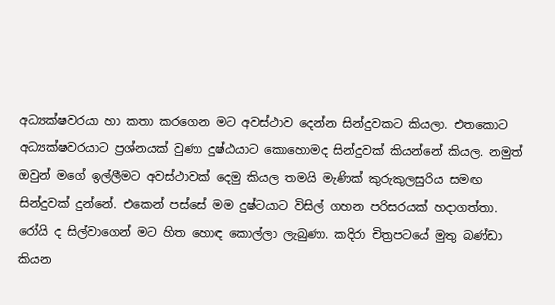අධ්‍යක්ෂවරයා හා කතා කරගෙන මට අවස්ථාව දෙන්න සින්දුවකට කියලා. එතකොට අධ්‍යක්ෂවරයාට ප්‍රශ්නයක් වුණා දුෂ්ඨයාට කොහොමද සින්දුවක් කියන්නේ කියල. නමුත් ඔවුන් මගේ ඉල්ලීමට අවස්ථාවක් දෙමු කියල තමයි මැණික් කුරුකුලසුරිය සමඟ සින්දුවක් දුන්නේ. එකෙන් පස්සේ මම දුෂ්ටයාට විසිල් ගහන පරිසරයක් හදාගත්තා. රෝයි ද සිල්වාගෙන් මට හිත හොඳ කොල්ලා ලැබුණා. කදිරා චිත්‍රපටයේ මුතු බණ්ඩා කියන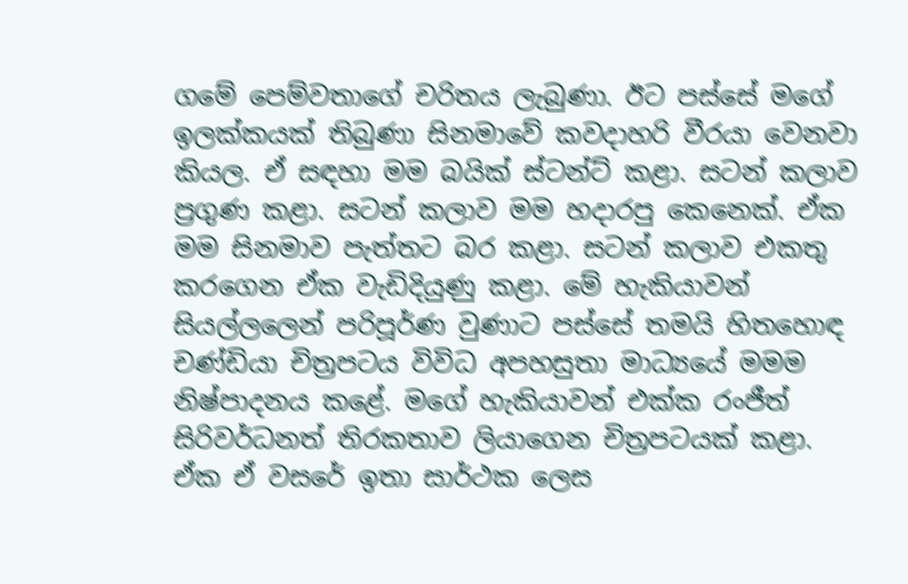ගමේ පෙම්වතාගේ චරිතය ලැබුණා. ඊට පස්සේ මගේ ඉලක්කයක් තිබුණා සිනමාවේ කවදාහරි වීරයා වෙනවා කියල. ඒ සඳහා මම බයික් ස්ටන්ට් කළා. සටන් කලාව ප්‍රගුණ කළා. සටන් කලාව මම හදාරපු කෙනෙක්. ඒක මම සිනමාව පැත්තට බර කළා. සටන් කලාව එකතු කරගෙන ඒක වැඩිදියුණු කළා. මේ හැකියාවන් සියල්ලලෙන් පරිපූර්ණ වුණාට පස්සේ තමයි හිතහොඳ චණ්ඩියා චිත්‍රපටය විවිධ අපහසුතා මාධ්‍යයේ මමම නිෂ්පාදනය කළේ. මගේ හැකියාවන් එක්ක රංජීත් සිරිවර්ධනත් තිරකතාව ලියාගෙන චිත්‍රපටයක් කළා. ඒක ඒ වසරේ ඉතා සාර්ථක ලෙස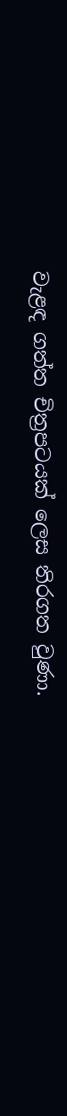වැළඳ ගත්ත චිත්‍රපටයක් ලෙස තිරගත වුණා.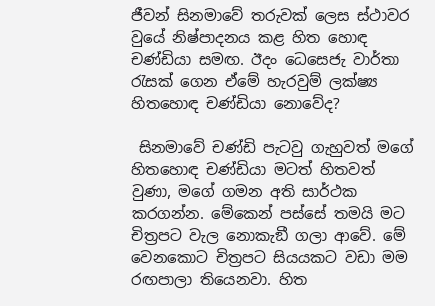ජීවන් සිනමාවේ තරුවක් ලෙස ස්ථාවර වුයේ නිෂ්පාදනය කළ හිත හොඳ චණ්ඩියා සමඟ. ඊදං ධෙසෙජැ වාර්තා රැසක් ගෙන ඒමේ හැරවුම් ලක්ෂ්‍ය හිතහොඳ චණ්ඩියා නොවේද?

 සිනමාවේ චණ්ඩි පැටවු ගැහුවත් මගේ හිතහොඳ චණ්ඩියා මටත් හිතවත් වුණා, මගේ ගමන අති සාර්ථක කරගන්න. මේකෙන් පස්සේ තමයි මට චිත්‍රපට වැල නොකැඞී ගලා ආවේ. මේ වෙනකොට චිත්‍රපට සියයකට වඩා මම රඟපාලා තියෙනවා. හිත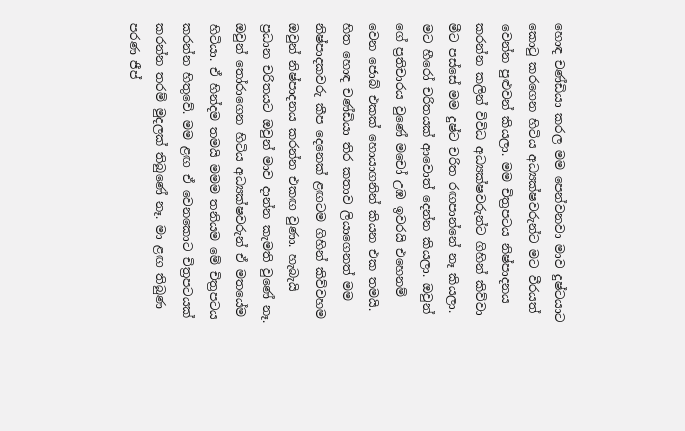හොඳ චණ්ඩියා කරල මම පෙන්වනවා මාව දුෂ්ටයාට කොටු කරගෙන හිටිය අධ්‍යක්ෂවරුන්ට මට වීරයත් වෙන්න පුළුවන් කියලා. මම චිත්‍රපටය නිෂ්පාදනය කරන්න කලින් විවිධ අධ්‍යක්ෂවරුන්ට ගිහින් කිව්වා මීට පස්සේ මම දුෂ්ට චරිත රඟපාන්නේ නෑ කියලා. මට හීරෝ චරිතයක් ආවොත් දෙන්න කියලා. ඔවුන් ගේ ප්‍රතිචාරය වුණේ මචෝ උඹ ඉවරයි එහෙනම් වෙන ජොබ් එකක් හොයාගනින් කියන එක තමයි. හිත හොඳ චණ්ඩියා තිර කතාව ලියාගෙනත් මම නිෂ්පාදකවරු කීප දෙනෙක් ළඟටම ගිහින් කිව්වහම ඔවුන් නිෂ්පාදනය කරන්න එකඟ වුණා. හැබැයි ප්‍රධාන චරිතයට ඔවුන් මාව දාන්න කැමති වුණේ නෑ. ඔවුන් තෝරාගෙන හිටිය අධ්‍යක්ෂවරුන් ඒ මතයේම හිටියා. ඒ හින්දම තමයි මමම තනියම මේ චිත්‍රපටය කරන්න හිතුවේ. මම ළඟ ඒ වෙනකොට චිත්‍රපටයක් කරන්න තරම් මුදලක් තිබුණේ නෑ. මා ළඟ තිබුණ පරණ ජීප්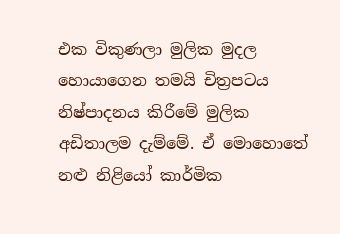එක විකුණලා මුලික මුදල හොයාගෙන තමයි චිත්‍රපටය නිෂ්පාදනය කිරීමේ මුලික අඩිතාලම දැම්මේ. ඒ මො‍හොතේ නළු නිළියෝ කාර්මික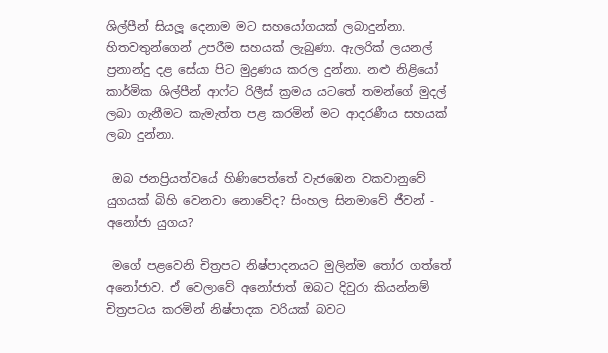ශිල්පීන් සියලූ‍ දෙනාම මට සහයෝගයක් ලබාදුන්නා. හිතවතුන්ගෙන් උපරීම සහයක් ලැබුණා. ඇලරික් ලයනල් ප්‍රනාන්දු දළ සේයා පිට මුද්‍රණය කරල දුන්නා. නළු නිළියෝ කාර්මික ශිල්පීන් ආෆ්ට රිලීස් ක්‍රමය යටතේ තමන්ගේ මුදල් ලබා ගැනීමට කැමැත්ත පළ කරමින් මට ආදරණීය සහයක් ලබා දුන්නා.

 ඔබ ජනප්‍රියත්වයේ හිණිපෙත්තේ වැජඹෙන වකවානුවේ යුගයක් බිහි වෙනවා නොවේද? සිංහල සිනමාවේ ජීවන් - අනෝජා යුගය?

 මගේ පළවෙනි චිත්‍රපට නිෂ්පාදනයට මුලින්ම තෝර ගත්තේ අනෝජාව. ඒ වෙලාවේ අනෝජාත් ඔබට දිවුරා කියන්නම් චිත්‍රපටය කරමින් නිෂ්පාදක වරියක් බවට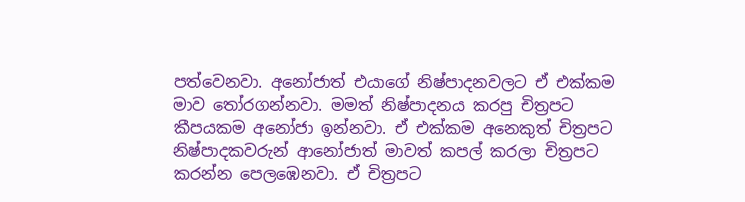පත්වෙනවා. අනෝජාත් එයාගේ නිෂ්පාදනවලට ඒ එක්කම මාව තෝරගන්නවා. මමත් නිෂ්පාදනය කරපු චිත්‍රපට කීපයකම අනෝජා ඉන්නවා. ඒ එක්කම අනෙකුත් චිත්‍රපට නිෂ්පාදකවරුන් ආනෝජාත් මාවත් කපල් කරලා චිත්‍රපට කරන්න පෙලඹෙනවා. ඒ චිත්‍රපට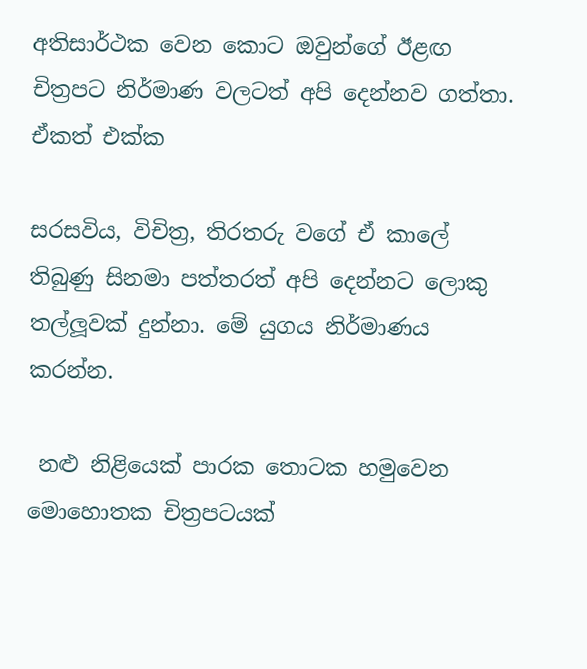අතිසාර්ථක වෙන කොට ඔවුන්ගේ ඊළඟ චිත්‍රපට නිර්මාණ වලටත් අපි දෙන්නව ගත්තා. ඒකත් එක්ක

සරසවිය, විචිත්‍ර, තිරතරු වගේ ඒ කාලේ තිබුණු සිනමා පත්තරත් අපි දෙන්නට ලොකු තල්ලූ‍වක් දුන්නා. මේ යුගය නිර්මාණය කරන්න.

 නළු නිළියෙක් පාරක තොටක හමුවෙන මොහොතක චිත්‍රපටයක්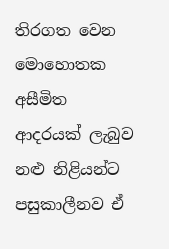තිරගත වෙන මොහොතක අසීමිත ආදරයක් ලැබුව නළු නිළියන්ට පසුකාලීනව ඒ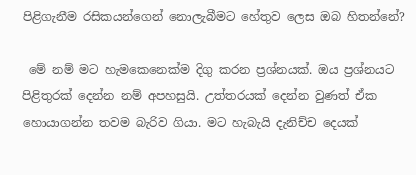පිළිගැනීම රසිකයන්ගෙන් නොලැබීමට හේතුව ලෙස ඔබ හිතන්නේ?

 මේ නම් මට හැමකෙනෙක්ම දිගු කරන ප්‍රශ්නයක්. ඔය ප්‍රශ්නයට පිළිතුරක් දෙන්න නම් අපහසුයි. උත්තරයක් දෙන්න වුණත් ඒක හොයාගන්න තවම බැරිව ගියා. මට හැබැයි දැනිච්ච දෙයක්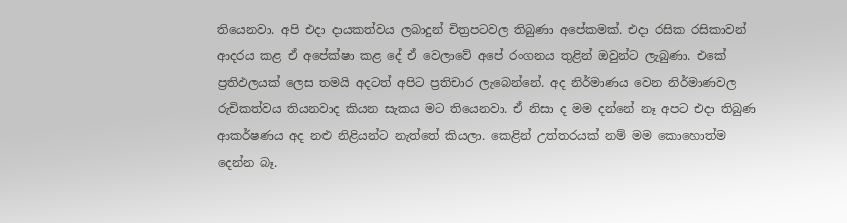තියෙනවා. අපි එදා දායකත්වය ලබාදුන් චිත්‍රපටවල තිබුණා අපේකමක්. එදා රසික රසිකාවන් ආදරය කළ ඒ අපේක්ෂා කළ දේ ඒ වෙලාවේ අපේ රංගනය තුළින් ඔවුන්ට ලැබුණා. එකේ ප්‍රතිඵලයක් ලෙස තමයි අදටත් අපිට ප්‍රතිචාර ලැබෙන්නේ. අද නිර්මාණය වෙන නිර්මාණවල රුචිකත්වය තියනවාද කියන සැකය මට තියෙනවා. ඒ නිසා ද මම දන්නේ නෑ අපට එදා තිබුණ ආකර්ෂණය අද නළු නිළියන්ට නැත්තේ කියලා. කෙළින් උත්තරයක් නම් මම කොහොත්ම දෙන්න බෑ.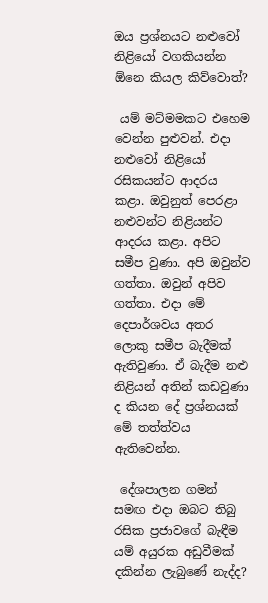ඔය ප්‍රශ්නයට නළුවෝ නිළියෝ වගකියන්න ඕනෙ කියල කිව්වොත්?

 යම් මට්මමකට එහෙම වෙන්න පුළුවන්. එදා නළුවෝ නිළියෝ රසිකයන්ට ආදරය කළා. ඔවුනුත් පෙරළා නළුවන්ට නිළියන්ට ආදරය කළා. අපිට සමීප වුණා. අපි ඔවුන්ව ගත්තා. ඔවුන් අපිව ගත්තා. එදා මේ දෙපාර්ශවය අතර ලොකු සමීප බැදීමක් ඇතිවුණා. ඒ බැදීම නළු නිළියන් අතින් කඩවුණා ද කියන දේ ප්‍රශ්නයක් මේ තත්ත්වය ඇතිවෙන්න.

 දේශපාලන ගමන් සමඟ එදා ඔබට තිබු රසික ප්‍රජාවගේ බැඳීම යම් අයුරක අඩුවීමක් දකින්න ලැබුණේ නැද්ද?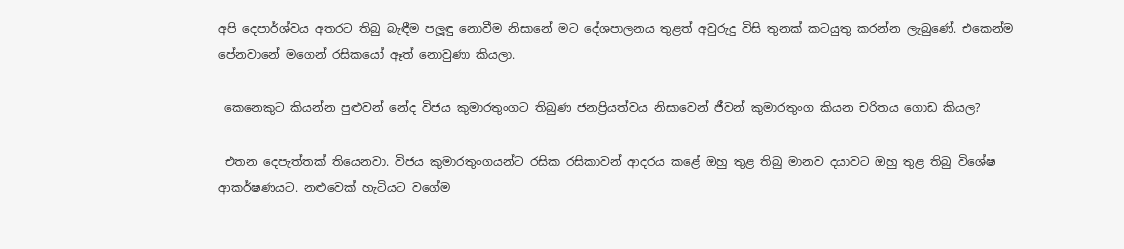අපි දෙපාර්ශ්වය අතරට තිබු බැඳීම පලූඳු නොවීම නිසානේ මට දේශපාලනය තුළත් අවුරුදු විසි තුනක් කටයුතු කරන්න ලැබුණේ. එකෙන්ම පේනවානේ මගෙන් රසිකයෝ ඈත් නොවුණා කියලා.

 කෙනෙකුට කියන්න පුළුවන් නේද විජය කුමාරතුංගට තිබුණ ජනප්‍රියත්වය නිසාවෙන් ජීවන් කුමාරතුංග කියන චරිතය ගොඩ කියල?

 එතන දෙපැත්තක් තියෙනවා. විජය කුමාරතුංගයන්ට රසික රසිකාවන් ආදරය කළේ ඔහු තුළ තිබු මානව දයාවට ඔහු තුළ තිබු විශේෂ ආකර්ෂණයට. නළුවෙක් හැටියට වගේම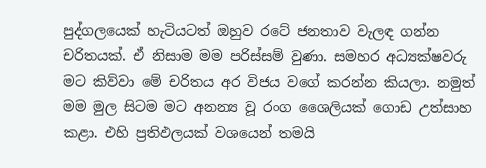පුද්ගලයෙක් හැටියටත් ඔහුව රටේ ජනතාව වැලඳ ගන්න චරිතයක්. ඒ නිසාම මම පරිස්සම් වුණා. සමහර අධ්‍යක්ෂවරු මට කිව්වා මේ චරිතය අර විජය වගේ කරන්න කියලා. නමුත් මම මුල සිටම මට අනන්‍ය වූ රංග ශෛලියක් ගොඩ උත්සාහ කළා. එහි ප්‍රතිඵලයක් වශයෙන් තමයි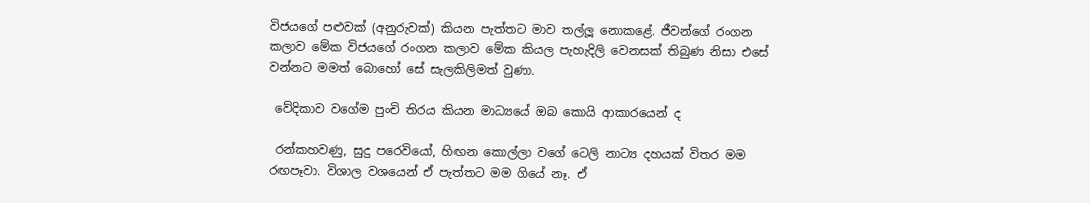විජයගේ පළු‍වක් (අනුරුවක්) කියන පැත්තට මාව තල්ලූ‍ නොකළේ. ජීවන්ගේ රංගන කලාව මේක විජයගේ රංගන කලාව මේක කියල පැහැදිලි වෙනසක් තිබුණ නිසා එසේ වන්නට මමත් බොහෝ සේ සැලකිලිමත් වුණා.

 වේදිකාව වගේම පුංචි තිරය කියන මාධ්‍යයේ ඔබ කොයි ආකාරයෙන් ද

 රන්කහවණු, සුදු පරෙවියෝ, හිඟන කොල්ලා වගේ ටෙලි නාට්‍ය දහයක් විතර මම රඟපෑවා. විශාල වශයෙන් ඒ පැත්තට මම ගියේ නෑ. ඒ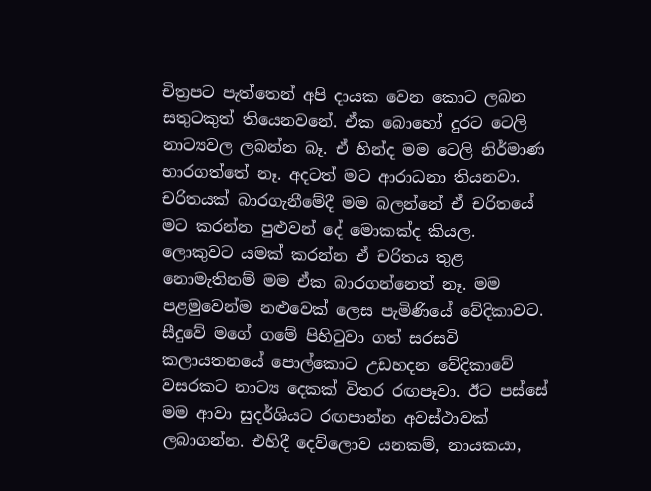චිත්‍රපට පැත්තෙන් අපි දායක වෙන කොට ලබන සතුටකුත් තියෙනවනේ. ඒක බොහෝ දුරට ටෙලි නාට්‍යවල ලබන්න බෑ. ඒ හින්ද මම ටෙලි නිර්මාණ භාරගත්තේ නෑ. අදටත් මට ආරාධනා තියනවා. චරිතයක් බාරගැනීමේදී මම බලන්නේ ඒ චරිතයේ මට කරන්න පුළුවන් දේ මොකක්ද කියල. ලොකුවට යමක් කරන්න ඒ චරිතය තුළ නොමැතිනම් මම ඒක බාරගන්නෙත් නෑ. මම පළමුවෙන්ම නළුවෙක් ලෙස පැමිණියේ වේදිකාවට. සීදුවේ මගේ ගමේ පිහිටුවා ගත් සරසවි කලායතනයේ පොල්කොට උඩහදන වේදිකාවේ වසරකට නාට්‍ය දෙකක් විතර රඟපෑවා. ඊට පස්සේ මම ආවා සුදර්ශියට රඟපාන්න අවස්ථාවක් ලබාගන්න. එහිදී දෙව්ලොව යනකම්, නායකයා,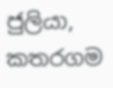ජුලියා, කතරගම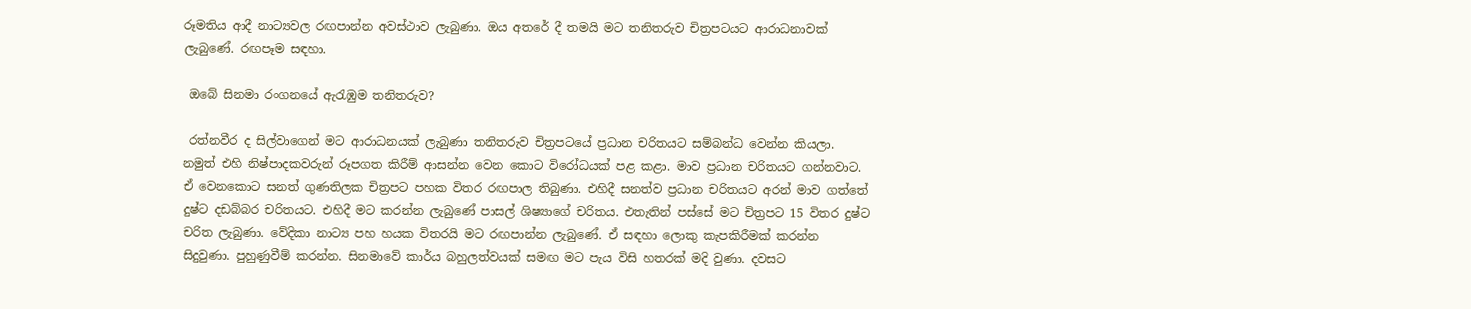රූමතිය ආදී නාට්‍යවල රඟපාන්න අවස්ථාව ලැබුණා. ඔය අතරේ දී තමයි මට තනිතරුව චිත්‍රපටයට ආරාධනාවක් ලැබුණේ. රඟපෑම සඳහා.

 ඔබේ සිනමා රංගනයේ ඇරැඹුම තනිතරුව?

 රත්නවීර ද සිල්වාගෙන් මට ආරාධනයක් ලැබුණා තනිතරුව චිත්‍රපටයේ ප්‍රධාන චරිතයට සම්බන්ධ වෙන්න කියලා. නමුත් එහි නිෂ්පාදකවරුන් රූපගත කිරීම් ආසන්න වෙන කොට විරෝධයක් පළ කළා. මාව ප්‍රධාන චරිතයට ගන්නවාට. ඒ වෙනකොට සනත් ගුණතිලක චිත්‍රපට පහක විතර රඟපාල තිබුණා. එහිදී සනත්ව ප්‍රධාන චරිතයට අරන් මාව ගත්තේ දුෂ්ට දඩබ්බර චරිතයට. එහිදී මට කරන්න ලැබුණේ පාසල් ශිෂ්‍යාගේ චරිතය. එතැතින් පස්සේ මට චිත්‍රපට 15 විතර දුෂ්ට චරිත ලැබුණා. වේදිකා නාට්‍ය පහ හයක විතරයි මට රඟපාන්න ලැබුණේ. ඒ සඳහා ලොකු කැපකිරීමක් කරන්න සිදුවුණා. පුහුණුවීම් කරන්න. සිනමාවේ කාර්ය බහුලත්වයක් සමඟ මට පැය විසි හතරක් මදි වුණා. දවසට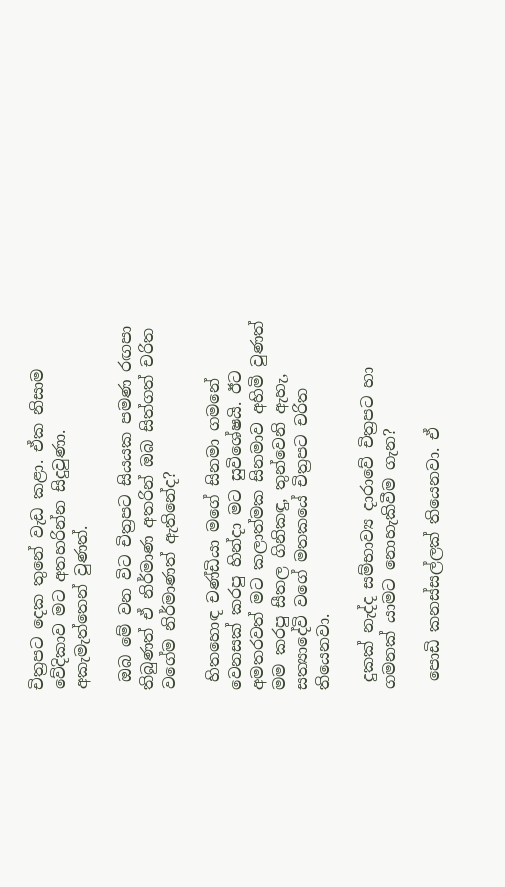චිත්‍රපට දෙක තුනේ වැඩ කළා. ඒක නිසාම වේදිකාව මට අතහරින්න සිදුවුණා. අකැමැත්තෙන් වුණත්.

 ඔබ මේ වන විට චිත්‍රපට සියයක පමණ රඟපා තිබුණත් ඒ නිර්මාණ අතරින් ඔබ සිත්ගත් චරිත වගේම නිර්මාණත් ඇතිනේද?

 හිතහොඳ චණ්ඩියා මගේ සිනමා ගමනේ වෙනසක් කරපු හින්දා මට සුවිශේෂයි. ඊට අමතරවත් මට කලාත්මක සිනමාව අහිමි වුණත් මම කරපු සීතල ගිනිකඳු, තුන්වෙනි ඇහැ, සත්‍යාදේවි වගේ මතකයේ චිත්‍රපට චරිත තියෙනවා.

 දුකක් නැද්ද සම්භාව්‍ය දාරාවේ චිත්‍රපට හා ගමනක් යාමට නොහැකිවීම ගැන?

 පොඩි කනස්සල්ලක් තියෙනවා. ඒ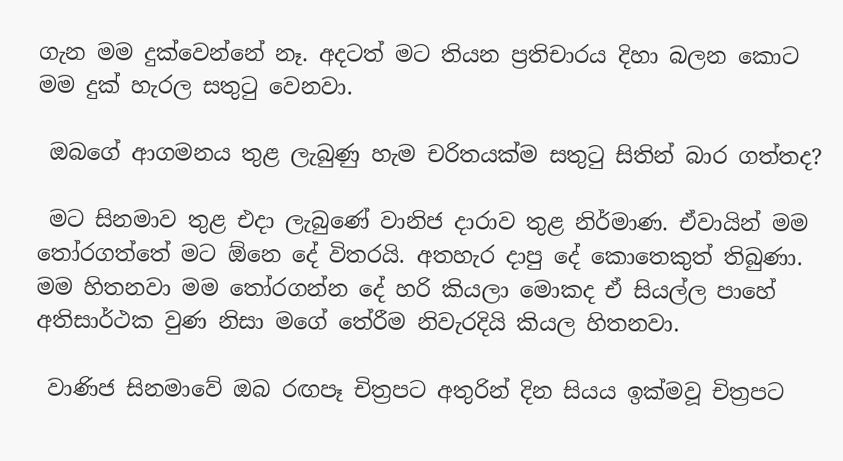ගැන මම දුක්වෙන්නේ නෑ. අදටත් මට තියන ප්‍රතිචාරය දිහා බලන කොට මම දුක් හැරල සතුටු වෙනවා.

 ඔබගේ ආගමනය තුළ ලැබුණු හැම චරිතයක්ම සතුටු සිතින් බාර ගත්තද?

 මට සිනමාව තුළ එදා ලැබුණේ වානිජ දාරාව තුළ නිර්මාණ. ඒවායින් මම තෝරගත්තේ මට ඕනෙ දේ විතරයි. අතහැර දාපු දේ කොතෙකුත් තිබුණා. මම හිතනවා මම තෝරගන්න දේ හරි කියලා මොකද ඒ සියල්ල පාහේ අතිසාර්ථක වුණ නිසා මගේ තේරීම නිවැරදියි කියල හිතනවා.

 වාණිජ සිනමාවේ ඔබ රඟපෑ චිත්‍රපට අතුරින් දින සියය ඉක්මවූ චිත්‍රපට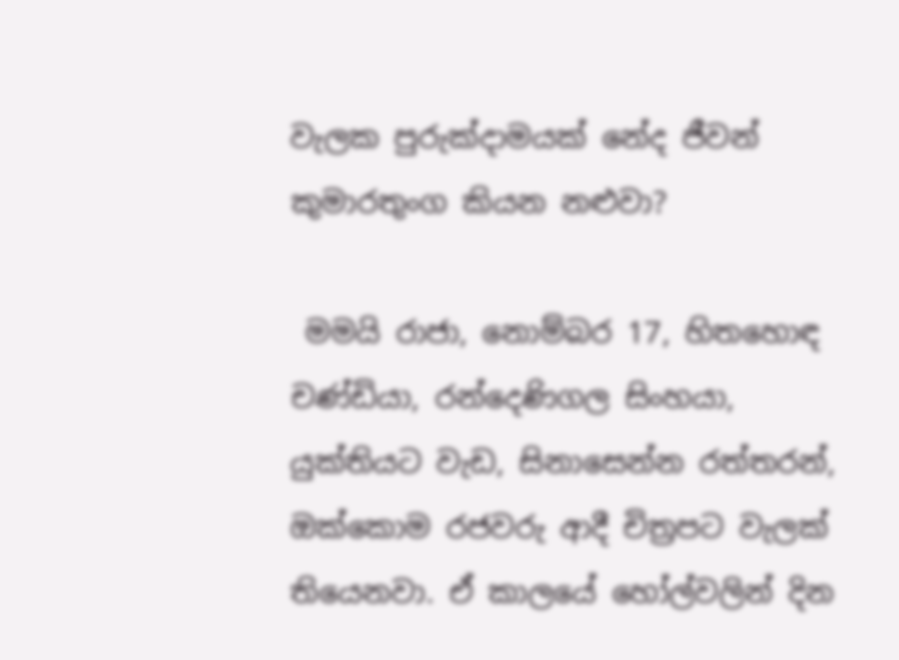වැලක පුරුක්දාමයක් නේද ජීවන් කුමාරතුංග කියන නළුවා?

 මමයි රාජා, නොම්බර 17, හිතහොඳ චණ්ඩියා, රන්දෙණිගල සිංහයා, යුක්තියට වැඩ, සිනාසෙන්න රත්තරන්, ඔක්කොම රජවරු ආදී චිත්‍රපට වැලක් තියෙනවා. ඒ කාලයේ හෝල්වලින් දින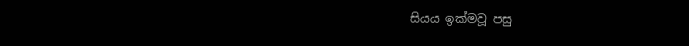සියය ඉක්මවූ‍ පසු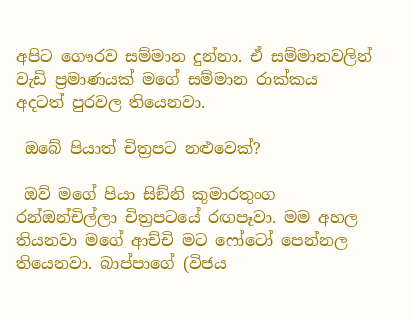අපිට ගෞරව සම්මාන දුන්නා. ඒ සම්මානවලින් වැඩි ප්‍රමාණයක් මගේ සම්මාන රාක්කය අදටත් පුරවල තියෙනවා.

 ඔබේ පියාත් චිත්‍රපට නළුවෙක්?

 ඔව් මගේ පියා සිඞ්නි කුමාරතුංග රන්ඔන්චිල්ලා චිත්‍රපටයේ රඟපෑවා. මම අහල තියනවා මගේ ආච්චි මට ෆෝටෝ පෙන්නල තියෙනවා. බාප්පාගේ (විජය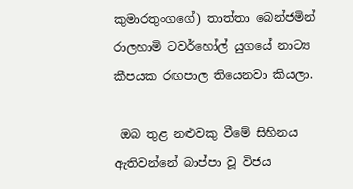කුමාරතුංගගේ) තාත්තා බෙන්ජමින් රාලහාමි ටවර්හෝල් යුගයේ නාට්‍ය කීපයක රඟපාල තියෙනවා කියලා.

 ඔබ තුළ නළුවකු වීමේ සිහිනය ඇතිවන්නේ බාප්පා වූ විජය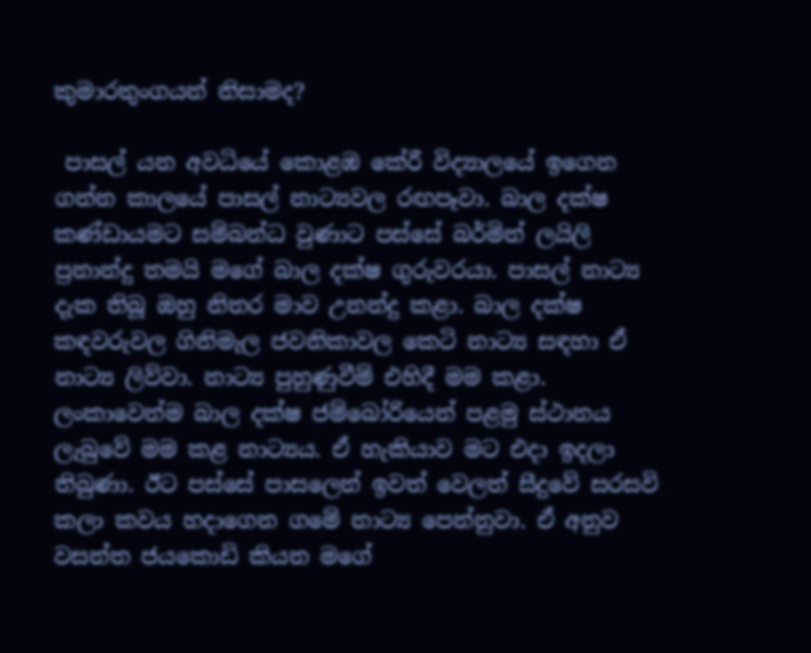කුමාරතුංගයන් නිසාමද?

 පාසල් යන අවධියේ කොළඹ කේරී විද්‍යාලයේ ඉගෙන ගන්න කාලයේ පාසල් නාට්‍යවල රඟපෑවා. බාල දක්ෂ කණ්ඩායමට සම්බන්ධ වුණාට පස්සේ බර්මින් ලයිලි ප්‍රනාන්දු තමයි මගේ බාල දක්ෂ ගුරුවරයා. පාසල් නාට්‍ය දැක තිබූ ඔහු නිතර මාව උනන්දු කළා. බාල දක්ෂ කඳවරුවල ගිනිමැල ජවනිකාවල කෙටි නාට්‍ය සඳහා ඒ නාට්‍ය ලිව්වා. නාට්‍ය පුහුණුවීම් එහිදී මම කළා. ලංකාවෙන්ම බාල දක්ෂ ජම්බෝරියෙන් පළමු ස්ථානය ලැබුවේ මම කළ නාට්‍යය. ඒ හැකියාව මට එදා ඉදලා තිබුණා. ඊට පස්සේ පාසලෙන් ඉවත් වෙලත් සීදුවේ සරසවි කලා කවය හදාගෙන ගමේ නාට්‍ය පෙන්නුවා. ඒ අනුව වසන්ත ජයකොඩි කියන මගේ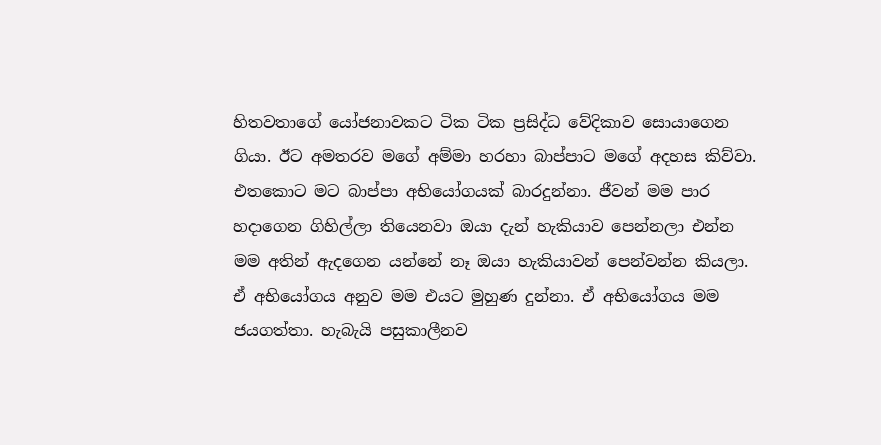හිතවතාගේ යෝජනාවකට ටික ටික ප්‍රසිද්ධ වේදිකාව සොයාගෙන ගියා. ඊට අමතරව මගේ අම්මා හරහා බාප්පාට මගේ අදහස කිව්වා. එතකොට මට බාප්පා අභියෝගයක් බාරදුන්නා. ජීවන් මම පාර හදාගෙන ගිහිල්ලා තියෙනවා ඔයා දැන් හැකියාව පෙන්නලා එන්න මම අතින් ඇදගෙන යන්නේ නෑ ඔයා හැකියාවන් පෙන්වන්න කියලා. ඒ අභියෝගය අනුව මම එයට මුහුණ දුන්නා. ඒ අභියෝගය මම ජයගත්තා. හැබැයි පසුකාලීනව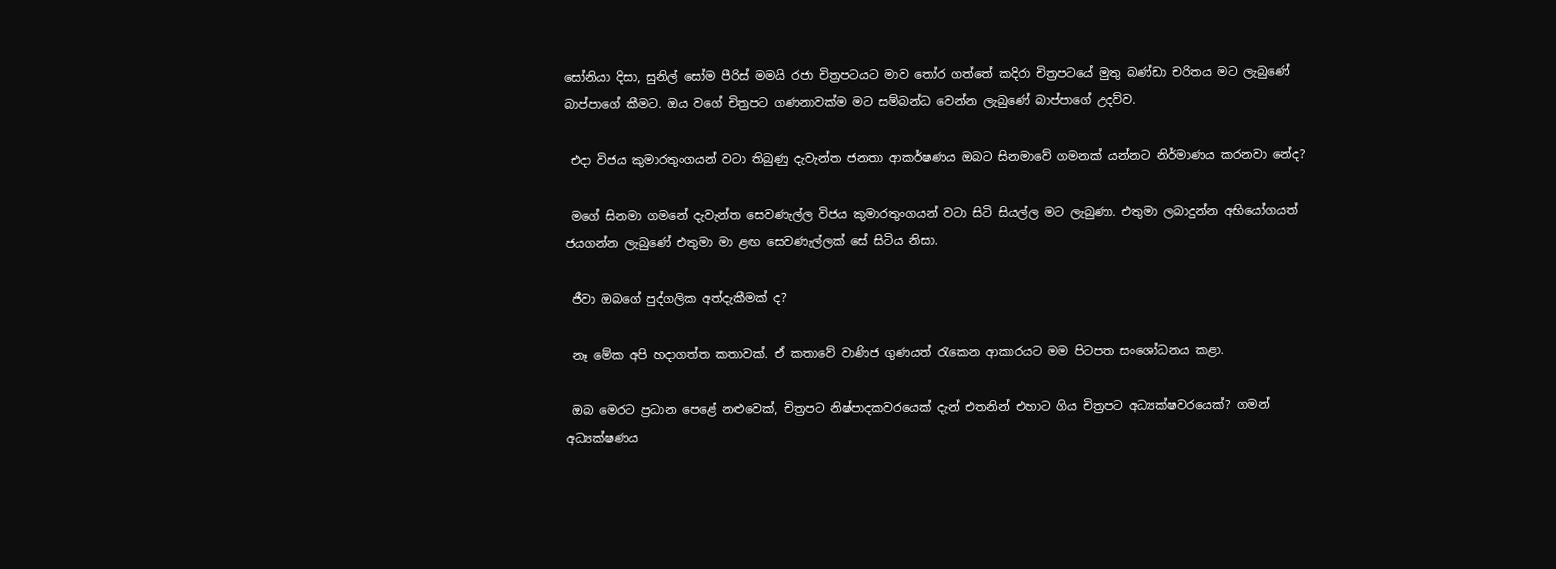සෝනියා දිසා, සුනිල් සෝම පීරිස් මමයි රජා චිත්‍රපටයට මාව තෝර ගත්තේ කදිරා චිත්‍රපටයේ මුතු බණ්ඩා චරිතය මට ලැබුණේ බාප්පාගේ කීමට. ඔය වගේ චිත්‍රපට ගණනාවක්ම මට සම්බන්ධ වෙන්න ලැබුණේ බාප්පාගේ උදව්ව.

 එදා විජය කුමාරතුංගයන් වටා තිබුණු දැවැන්ත ජනතා ආකර්ෂණය ඔබට සිනමාවේ ගමනක් යන්නට නිර්මාණය කරනවා නේද?

 මගේ සිනමා ගමනේ දැවැන්ත සෙවණැල්ල විජය කුමාරතුංගයන් වටා සිටි සියල්ල මට ලැබුණා. එතුමා ලබාදුන්න අභියෝගයත් ජයගන්න ලැබුණේ එතුමා මා ළඟ සෙවණැල්ලක් සේ සිටිය නිසා.

 ජීවා ඔබගේ පුද්ගලික අත්දැකීමක් ද?

 නෑ මේක අපි හදාගත්ත කතාවක්. ඒ කතාවේ වාණිජ ගුණයත් රැකෙන ආකාරයට මම පිටපත සංශෝධනය කළා.

 ඔබ මෙරට ප්‍රධාන පෙළේ නළුවෙක්, චිත්‍රපට නිෂ්පාදකවරයෙක් දැන් එතනින් එහාට ගිය චිත්‍රපට අධ්‍යක්ෂවරයෙක්? ගමන් අධ්‍යක්ෂණය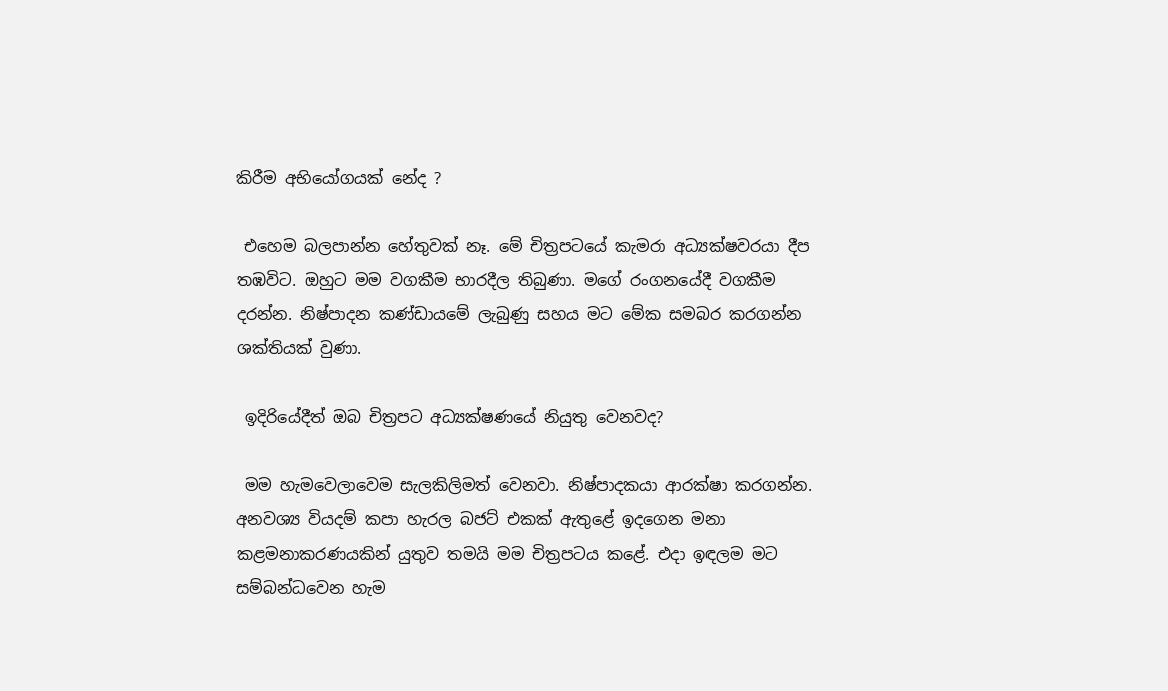කිරීම අභියෝගයක් නේද ?

 එහෙම බලපාන්න හේතුවක් නෑ. මේ චිත්‍රපටයේ කැමරා අධ්‍යක්ෂවරයා දීප තඹවිට. ඔහුට මම වගකීම භාරදීල තිබුණා. මගේ රංගනයේදී වගකීම දරන්න. නිෂ්පාදන කණ්ඩායමේ ලැබුණු සහය මට මේක සමබර කරගන්න ශක්තියක් වුණා.

 ඉදිරියේදීත් ඔබ චිත්‍රපට අධ්‍යක්ෂණයේ නියුතු වෙනවද?

 මම හැමවෙලාවෙම සැලකිලිමත් වෙනවා. නිෂ්පාදකයා ආරක්ෂා කරගන්න. අනවශ්‍ය වියදම් කපා හැරල බජට් එකක් ඇතුළේ ඉදගෙන මනා කළමනාකරණයකින් යුතුව තමයි මම චිත්‍රපටය කළේ. එදා ඉඳලම මට සම්බන්ධවෙන හැම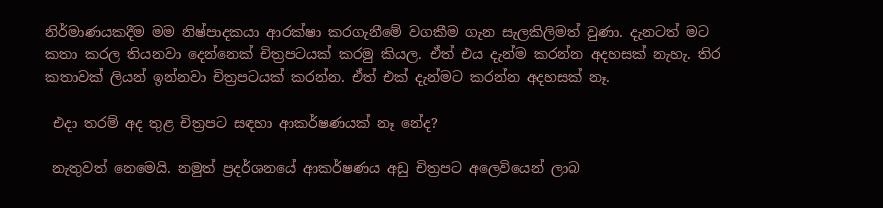නිර්මාණයකදීම මම නිෂ්පාදකයා ආරක්ෂා කරගැනීමේ වගකීම ගැන සැලකිලිමත් වුණා. දැනටත් මට කතා කරල තියනවා දෙන්නෙක් චිත්‍රපටයක් කරමු කියල. ඒත් එය දැන්ම කරන්න අදහසක් නැහැ. තිර කතාවක් ලියන් ඉන්නවා චිත්‍රපටයක් කරන්න. ඒත් එක් දැන්මට කරන්න අදහසක් නෑ.

 එදා තරම් අද තුළ චිත්‍රපට සඳහා ආකර්ෂණයක් නෑ නේද?

 නැතුවත් නෙමෙයි. නමුත් ප්‍රදර්ශනයේ ආකර්ෂණය අඩු චිත්‍රපට අලෙවියෙන් ලාබ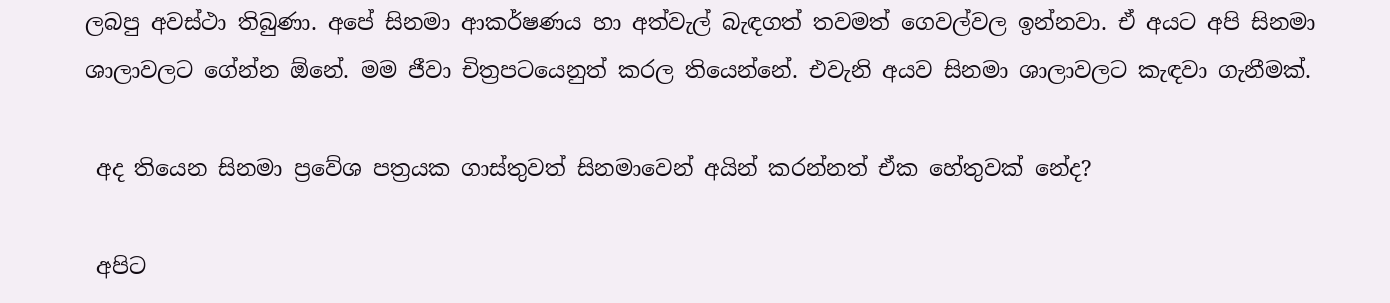ලබපු අවස්ථා තිබුණා. අපේ සිනමා ආකර්ෂණය හා අත්වැල් බැඳගත් තවමත් ගෙවල්වල ඉන්නවා. ඒ අයට අපි සිනමා ශාලාවලට ගේන්න ඕනේ. මම ජීවා චිත්‍රපටයෙනුත් කරල තියෙන්නේ. එවැනි අයව සිනමා ශාලාවලට කැඳවා ගැනීමක්.

 අද තියෙන සිනමා ප්‍රවේශ පත්‍රයක ගාස්තුවත් සිනමාවෙන් අයින් කරන්නත් ඒක හේතුවක් නේද?

 අපිට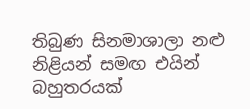තිබුණ සිනමාශාලා නළු නිළියන් සමඟ එයින් බහුතරයක්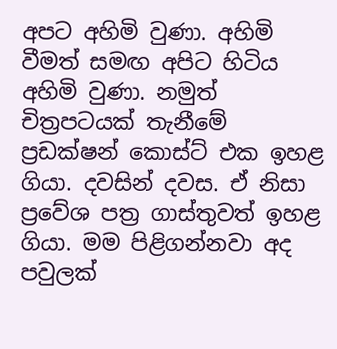අපට අහිමි වුණා. අහිමි වීමත් සමඟ අපිට හිටිය අහිමි වුණා. නමුත් චිත්‍රපටයක් තැනීමේ ප්‍රඩක්ෂන් කොස්ට් එක ඉහළ ගියා. දවසින් දවස. ඒ නිසා ප්‍රවේශ පත්‍ර ගාස්තුවත් ඉහළ ගියා. මම පිළිගන්නවා අද පවුලක්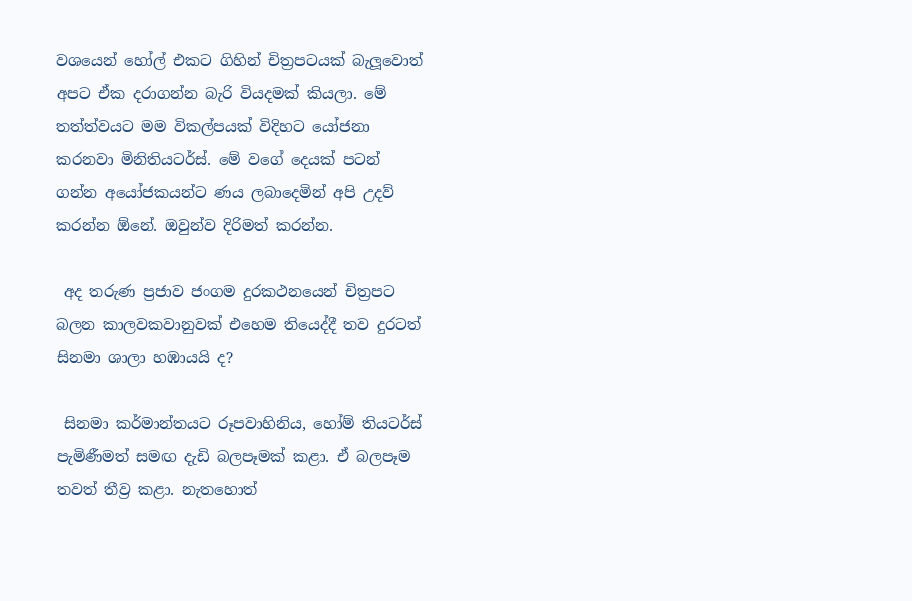වශයෙන් හෝල් එකට ගිහින් චිත්‍රපටයක් බැලූ‍වොත් අපට ඒක දරාගන්න බැරි වියදමක් කියලා. මේ තත්ත්වයට මම විකල්පයක් විදිහට යෝජනා කරනවා මිනිතියටර්ස්. මේ වගේ දෙයක් පටන් ගන්න අයෝජකයන්ට ණය ලබාදෙමින් අපි උදව් කරන්න ඕනේ. ඔවුන්ව දිරිමත් කරන්න.

 අද තරුණ ප්‍රජාව ජංගම දුරකථනයෙන් චිත්‍රපට බලන කාලවකවානුවක් එහෙම තියෙද්දී තව දුරටත් සිනමා ශාලා හඹායයි ද?

 සිනමා කර්මාන්තයට රූපවාහිනිය, හෝම් තියටර්ස් පැමිණීමත් සමඟ දැඩි බලපෑමක් කළා. ඒ බලපෑම තවත් තීව්‍ර කළා. නැතහොත්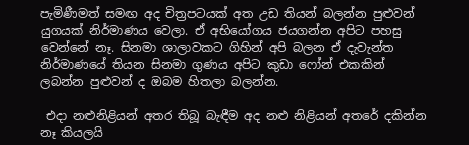පැමිණීමත් සමඟ අද චිත්‍රපටයක් අත උඩ තියන් බලන්න පුළුවන් යුගයක් නිර්මාණය වෙලා. ඒ අභියෝගය ජයගන්න අපිට පහසු වෙන්නේ නෑ. සිනමා ශාලාවකට ගිහින් අපි බලන ඒ දැවැන්ත නිර්මාණයේ තියන සිනමා ගුණය අපිට කුඩා ෆෝන් එකකින් ලබන්න පුළුවන් ද ඔබම හිතලා බලන්න.

 එදා නළුනිළියන් අතර තිබූ බැඳීම අද නළු නිළියන් අතරේ දකින්න නෑ කියලයි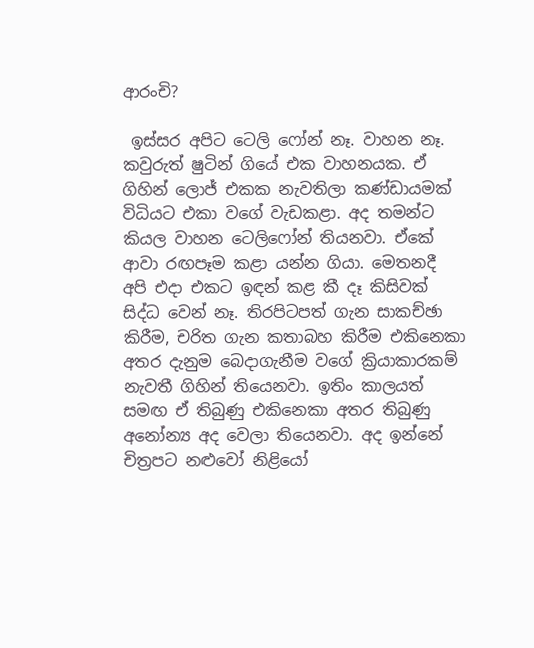ආරංචි?

 ඉස්සර අපිට ටෙලි ෆෝන් නෑ. වාහන නෑ. කවුරුත් ෂුටින් ගියේ එක වාහනයක. ඒ ගිහින් ලොජ් එකක නැවතිලා කණ්ඩායමක් විධියට එකා වගේ වැඩකළා. අද තමන්ට කියල වාහන ටෙලිෆෝන් තියනවා. ඒකේ ආවා රඟපෑම කළා යන්න ගියා. මෙතනදී අපි එදා එකට ඉඳන් කළ කී දෑ කිසිවක් සිද්ධ වෙන් නෑ. තිරපිටපත් ගැන සාකච්ඡා කිරීම, චරිත ගැන කතාබහ කිරීම එකිනෙකා අතර දැනුම බෙදාගැනීම වගේ ක්‍රියාකාරකම් නැවතී ගිහින් තියෙනවා. ඉතිං කාලයත් සමඟ ඒ තිබුණු එකිනෙකා අතර තිබුණු අ‍නෝන්‍ය අද වෙලා තියෙනවා. අද ඉන්නේ චිත්‍රපට නළුවෝ නිළියෝ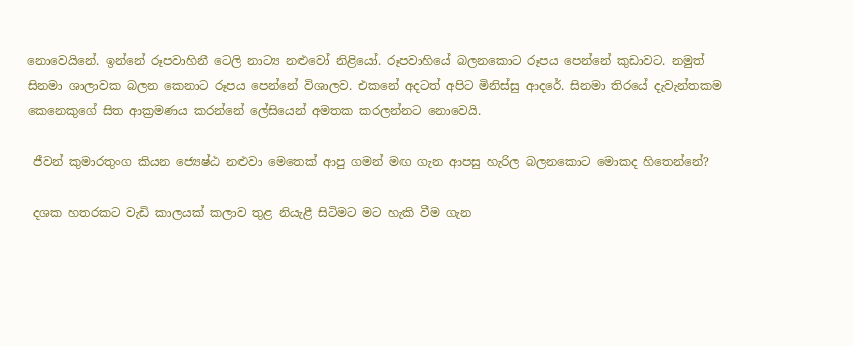නොවෙයිනේ. ඉන්නේ රූපවාහිනී ටෙලි නාට්‍ය නළුවෝ නිළියෝ. රූපවාහියේ බලනකොට රූපය පෙන්නේ කුඩාවට. නමුත් සිනමා ශාලාවක බලන කෙනාට රූපය පෙන්නේ විශාලව. එකනේ අදටත් අපිට මිනිස්සු ආදරේ. සිනමා තිරයේ දැවැන්තකම කෙනෙකුගේ සිත ආක්‍රමණය කරන්නේ ලේසියෙන් අමතක කරලන්නට නොවෙයි.

 ජීවන් කුමාරතුංග කියන ජ්‍යෙෂ්ඨ නළුවා මෙතෙක් ආපු ගමන් මඟ ගැන ආපසු හැරිල බලනකොට මොකද හිතෙන්නේ?

 දශක හතරකට වැඩි කාලයක් කලාව තුළ නියැළී සිටිමට මට හැකි වීම ගැන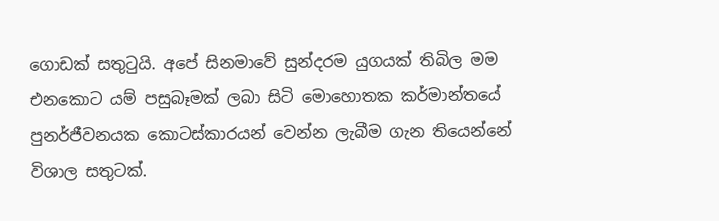ගොඩක් සතුටුයි. අපේ සිනමාවේ සුන්දරම යුගයක් තිබිල මම එනකොට යම් පසුබෑමක් ලබා සිටි මොහොතක කර්මාන්තයේ පුනර්ජීවනයක කොටස්කාරයන් වෙන්න ලැබීම ගැන තියෙන්නේ විශාල සතුටක්.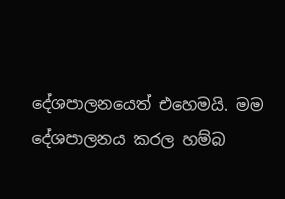දේශපාලනයෙත් එහෙමයි. මම දේශපාලනය කරල හම්බ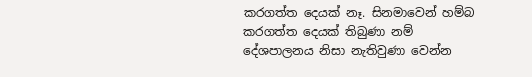කරගත්ත දෙයක් නෑ. සිනමාවෙන් හම්බ කරගත්ත දෙයක් තිබුණා නම් දේශපාලනය නිසා නැතිවුණා වෙන්න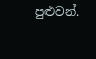පුළුවන්.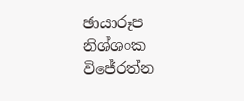ඡායාරූප නිශ්ශංක විජේරත්න